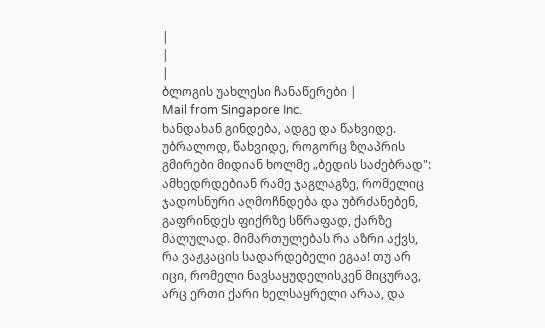|
|
|
ბლოგის უახლესი ჩანაწერები |
Mail from Singapore Inc.
ხანდახან გინდება, ადგე და წახვიდე. უბრალოდ, წახვიდე, როგორც ზღაპრის გმირები მიდიან ხოლმე „ბედის საძებრად": ამხედრდებიან რამე ჯაგლაგზე, რომელიც ჯადოსნური აღმოჩნდება და უბრძანებენ, გაფრინდეს ფიქრზე სწრაფად, ქარზე მალულად. მიმართულებას რა აზრი აქვს, რა ვაჟკაცის სადარდებელი ეგაა! თუ არ იცი, რომელი ნავსაყუდელისკენ მიცურავ, არც ერთი ქარი ხელსაყრელი არაა, და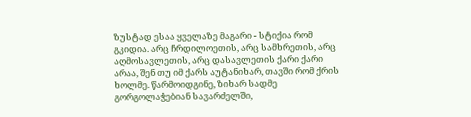ზუსტად ესაა ყველაზე მაგარი - სტიქია რომ გკიდია. არც ჩრდილოეთის, არც სამხრეთის, არც აღმოსავლეთის, არც დასავლეთის ქარი ქარი არაა, შენ თუ იმ ქარს აუტანიხარ, თავში რომ ქრის ხოლმე. წარმოიდგინე, ზიხარ სადმე გორგოლაჭებიან სავარძელში,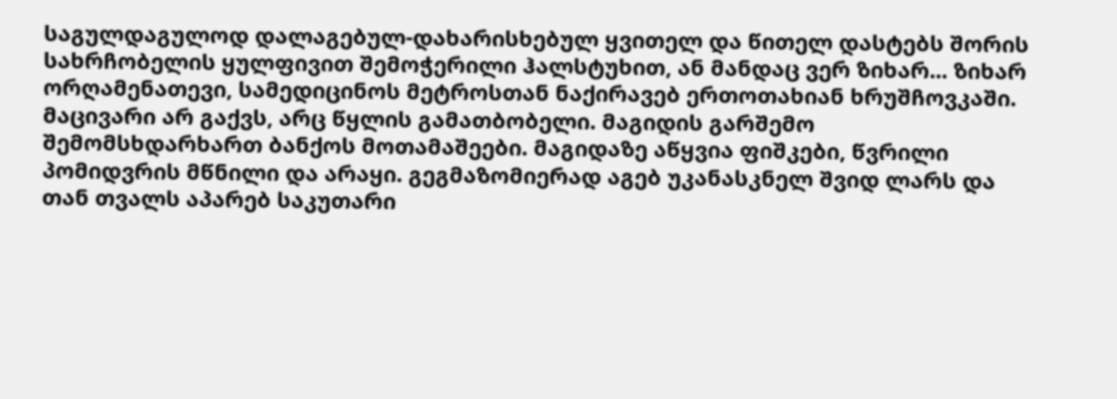საგულდაგულოდ დალაგებულ-დახარისხებულ ყვითელ და წითელ დასტებს შორის სახრჩობელის ყულფივით შემოჭერილი ჰალსტუხით, ან მანდაც ვერ ზიხარ... ზიხარ ორღამენათევი, სამედიცინოს მეტროსთან ნაქირავებ ერთოთახიან ხრუშჩოვკაში. მაცივარი არ გაქვს, არც წყლის გამათბობელი. მაგიდის გარშემო შემომსხდარხართ ბანქოს მოთამაშეები. მაგიდაზე აწყვია ფიშკები, წვრილი პომიდვრის მწნილი და არაყი. გეგმაზომიერად აგებ უკანასკნელ შვიდ ლარს და თან თვალს აპარებ საკუთარი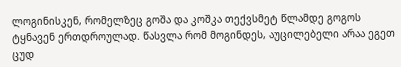ლოგინისკენ, რომელზეც გოშა და კოშკა თექვსმეტ წლამდე გოგოს ტყნავენ ერთდროულად. წასვლა რომ მოგინდეს, აუცილებელი არაა ეგეთ ცუდ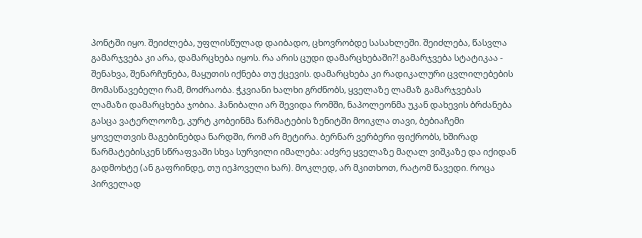პონტში იყო. შეიძლება, უფლისწულად დაიბადო, ცხოვრობდე სასახლეში. შეიძლება, წასვლა გამარჯვება კი არა, დამარცხება იყოს. რა არის ცუდი დამარცხებაში?! გამარჯვება სტატიკაა - შენახვა, შენარჩუნება, მაყუთის იქნება თუ ქცევის. დამარცხება კი რადიკალური ცვლილებების მომასწავებელი რამ, მოძრაობა. ჭკვიანი ხალხი გრძნობს, ყველაზე ლამაზ გამარჯვებას ლამაზი დამარცხება ჯობია. ჰანიბალი არ შევიდა რომში, ნაპოლეონმა უკან დახევის ბრძანება გასცა ვატერლოოზე, კურტ კობეინმა წარმატების ზენიტში მოიკლა თავი, ბებიაჩემი ყოველთვის მაგებინებდა ნარდში, რომ არ მეტირა. ბერნარ ვერბერი ფიქრობს, ხშირად წარმატებისკენ სწრაფვაში სხვა სურვილი იმალება: აძვრე ყველაზე მაღალ ვიშკაზე და იქიდან გადმოხტე (ან გაფრინდე, თუ იეჰოველი ხარ). მოკლედ, არ მკითხოთ, რატომ წავედი. როცა პირველად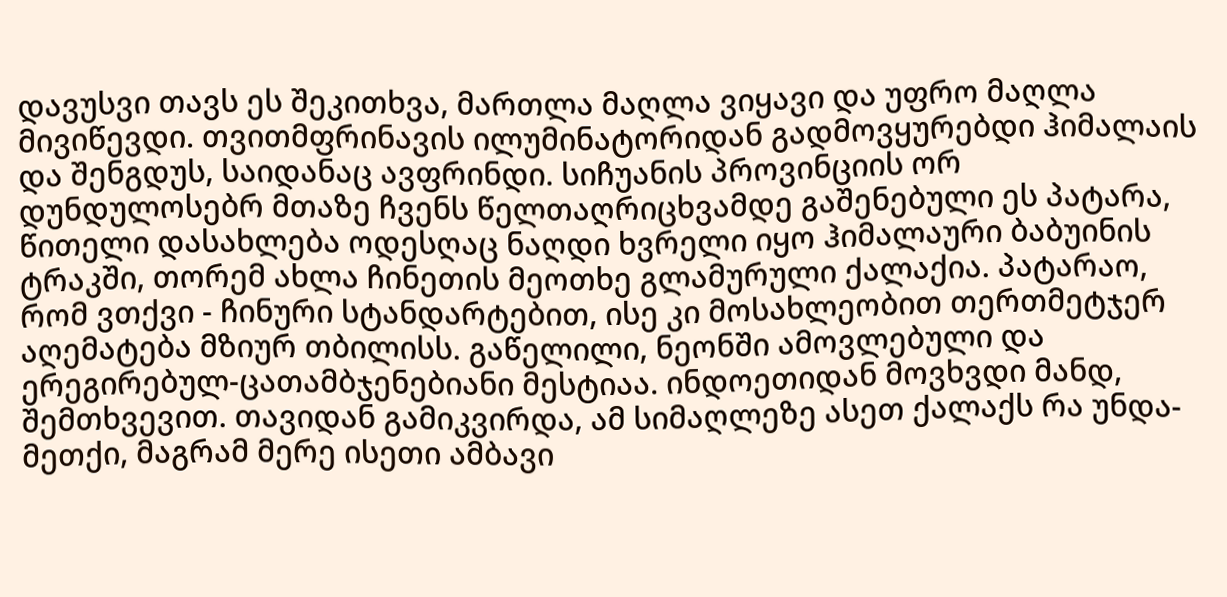დავუსვი თავს ეს შეკითხვა, მართლა მაღლა ვიყავი და უფრო მაღლა მივიწევდი. თვითმფრინავის ილუმინატორიდან გადმოვყურებდი ჰიმალაის და შენგდუს, საიდანაც ავფრინდი. სიჩუანის პროვინციის ორ დუნდულოსებრ მთაზე ჩვენს წელთაღრიცხვამდე გაშენებული ეს პატარა, წითელი დასახლება ოდესღაც ნაღდი ხვრელი იყო ჰიმალაური ბაბუინის ტრაკში, თორემ ახლა ჩინეთის მეოთხე გლამურული ქალაქია. პატარაო, რომ ვთქვი - ჩინური სტანდარტებით, ისე კი მოსახლეობით თერთმეტჯერ აღემატება მზიურ თბილისს. გაწელილი, ნეონში ამოვლებული და ერეგირებულ-ცათამბჯენებიანი მესტიაა. ინდოეთიდან მოვხვდი მანდ, შემთხვევით. თავიდან გამიკვირდა, ამ სიმაღლეზე ასეთ ქალაქს რა უნდა-მეთქი, მაგრამ მერე ისეთი ამბავი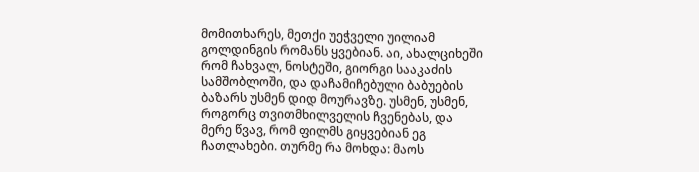მომითხარეს, მეთქი უეჭველი უილიამ გოლდინგის რომანს ყვებიან. აი, ახალციხეში რომ ჩახვალ, ნოსტეში, გიორგი სააკაძის სამშობლოში, და დაჩამიჩებული ბაბუების ბაზარს უსმენ დიდ მოურავზე. უსმენ, უსმენ, როგორც თვითმხილველის ჩვენებას, და მერე წვავ, რომ ფილმს გიყვებიან ეგ ჩათლახები. თურმე რა მოხდა: მაოს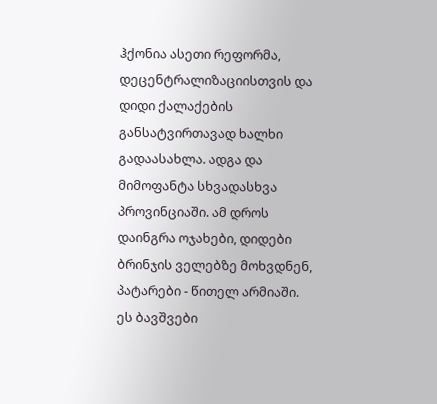ჰქონია ასეთი რეფორმა, დეცენტრალიზაციისთვის და დიდი ქალაქების განსატვირთავად ხალხი გადაასახლა. ადგა და მიმოფანტა სხვადასხვა პროვინციაში. ამ დროს დაინგრა ოჯახები, დიდები ბრინჯის ველებზე მოხვდნენ, პატარები - წითელ არმიაში. ეს ბავშვები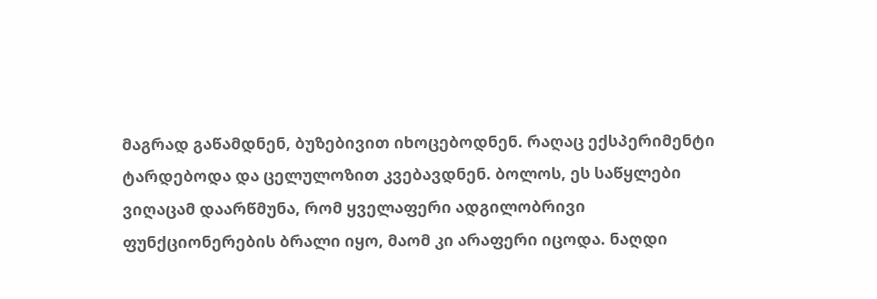მაგრად გაწამდნენ, ბუზებივით იხოცებოდნენ. რაღაც ექსპერიმენტი ტარდებოდა და ცელულოზით კვებავდნენ. ბოლოს, ეს საწყლები ვიღაცამ დაარწმუნა, რომ ყველაფერი ადგილობრივი ფუნქციონერების ბრალი იყო, მაომ კი არაფერი იცოდა. ნაღდი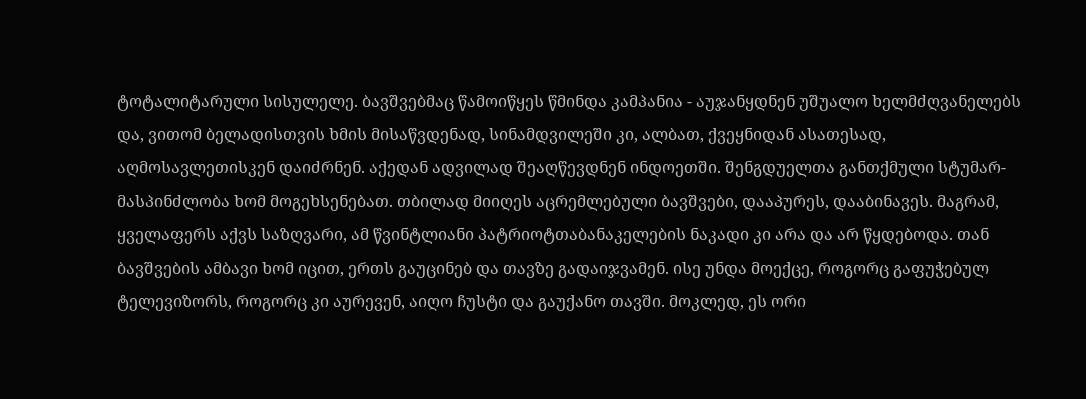ტოტალიტარული სისულელე. ბავშვებმაც წამოიწყეს წმინდა კამპანია - აუჯანყდნენ უშუალო ხელმძღვანელებს და, ვითომ ბელადისთვის ხმის მისაწვდენად, სინამდვილეში კი, ალბათ, ქვეყნიდან ასათესად, აღმოსავლეთისკენ დაიძრნენ. აქედან ადვილად შეაღწევდნენ ინდოეთში. შენგდუელთა განთქმული სტუმარ-მასპინძლობა ხომ მოგეხსენებათ. თბილად მიიღეს აცრემლებული ბავშვები, დააპურეს, დააბინავეს. მაგრამ, ყველაფერს აქვს საზღვარი, ამ წვინტლიანი პატრიოტთაბანაკელების ნაკადი კი არა და არ წყდებოდა. თან ბავშვების ამბავი ხომ იცით, ერთს გაუცინებ და თავზე გადაიჯვამენ. ისე უნდა მოექცე, როგორც გაფუჭებულ ტელევიზორს, როგორც კი აურევენ, აიღო ჩუსტი და გაუქანო თავში. მოკლედ, ეს ორი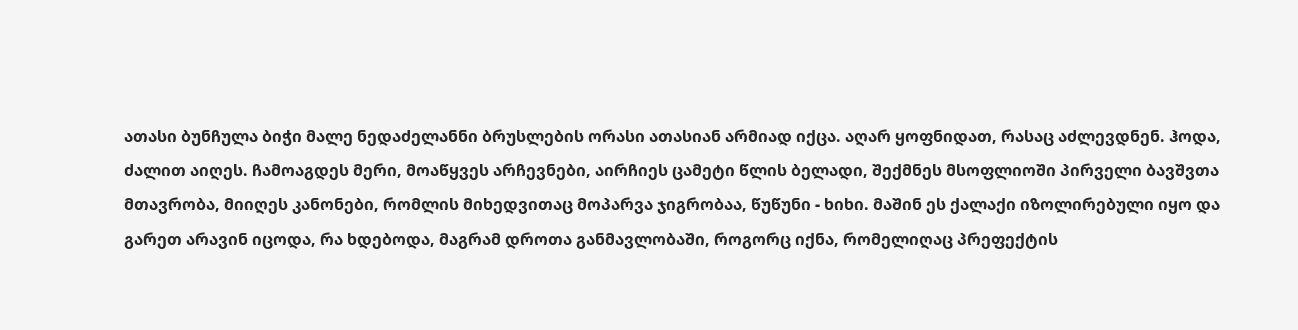ათასი ბუნჩულა ბიჭი მალე ნედაძელანნი ბრუსლების ორასი ათასიან არმიად იქცა. აღარ ყოფნიდათ, რასაც აძლევდნენ. ჰოდა, ძალით აიღეს. ჩამოაგდეს მერი, მოაწყვეს არჩევნები, აირჩიეს ცამეტი წლის ბელადი, შექმნეს მსოფლიოში პირველი ბავშვთა მთავრობა, მიიღეს კანონები, რომლის მიხედვითაც მოპარვა ჯიგრობაა, წუწუნი - ხიხი. მაშინ ეს ქალაქი იზოლირებული იყო და გარეთ არავინ იცოდა, რა ხდებოდა, მაგრამ დროთა განმავლობაში, როგორც იქნა, რომელიღაც პრეფექტის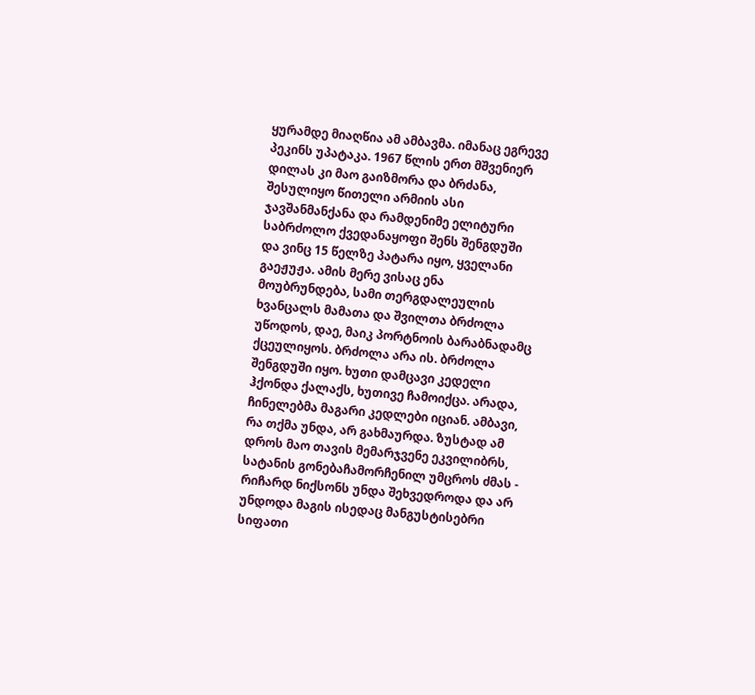ყურამდე მიაღწია ამ ამბავმა. იმანაც ეგრევე პეკინს უპატაკა. 1967 წლის ერთ მშვენიერ დილას კი მაო გაიზმორა და ბრძანა, შესულიყო წითელი არმიის ასი ჯავშანმანქანა და რამდენიმე ელიტური საბრძოლო ქვედანაყოფი შენს შენგდუში და ვინც 15 წელზე პატარა იყო, ყველანი გაეჟუჟა. ამის მერე ვისაც ენა მოუბრუნდება, სამი თერგდალეულის ხვანცალს მამათა და შვილთა ბრძოლა უწოდოს, დაე, მაიკ პორტნოის ბარაბნადამც ქცეულიყოს. ბრძოლა არა ის. ბრძოლა შენგდუში იყო. ხუთი დამცავი კედელი ჰქონდა ქალაქს, ხუთივე ჩამოიქცა. არადა, ჩინელებმა მაგარი კედლები იციან. ამბავი, რა თქმა უნდა, არ გახმაურდა. ზუსტად ამ დროს მაო თავის მემარჯვენე ეკვილიბრს, სატანის გონებაჩამორჩენილ უმცროს ძმას - რიჩარდ ნიქსონს უნდა შეხვედროდა და არ უნდოდა მაგის ისედაც მანგუსტისებრი სიფათი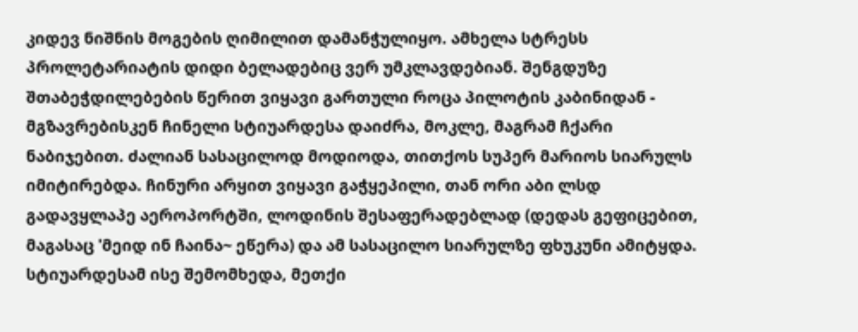კიდევ ნიშნის მოგების ღიმილით დამანჭულიყო. ამხელა სტრესს პროლეტარიატის დიდი ბელადებიც ვერ უმკლავდებიან. შენგდუზე შთაბეჭდილებების წერით ვიყავი გართული როცა პილოტის კაბინიდან - მგზავრებისკენ ჩინელი სტიუარდესა დაიძრა, მოკლე, მაგრამ ჩქარი ნაბიჯებით. ძალიან სასაცილოდ მოდიოდა, თითქოს სუპერ მარიოს სიარულს იმიტირებდა. ჩინური არყით ვიყავი გაჭყეპილი, თან ორი აბი ლსდ გადავყლაპე აეროპორტში, ლოდინის შესაფერადებლად (დედას გეფიცებით, მაგასაც 'მეიდ ინ ჩაინა~ ეწერა) და ამ სასაცილო სიარულზე ფხუკუნი ამიტყდა. სტიუარდესამ ისე შემომხედა, მეთქი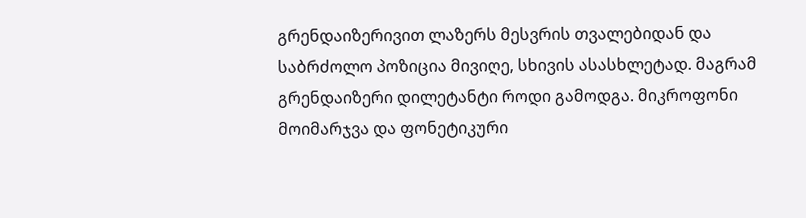გრენდაიზერივით ლაზერს მესვრის თვალებიდან და საბრძოლო პოზიცია მივიღე, სხივის ასასხლეტად. მაგრამ გრენდაიზერი დილეტანტი როდი გამოდგა. მიკროფონი მოიმარჯვა და ფონეტიკური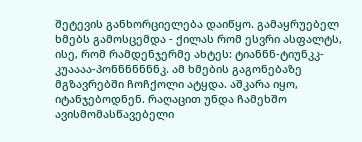შეტევის განხორციელება დაიწყო. გამაყრუებელ ხმებს გამოსცემდა - ქილას რომ ესვრი ასფალტს, ისე, რომ რამდენჯერმე ახტეს: ტიანნნ-ტიუნკკ-კუაააა-პონნნნნნნკ. ამ ხმების გაგონებაზე მგზავრებში ჩოჩქოლი ატყდა. აშკარა იყო, იტანჯებოდნენ. რაღაცით უნდა ჩამეხშო ავისმომასწავებელი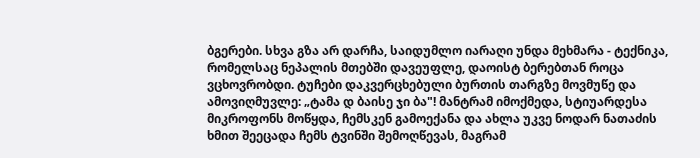ბგერები. სხვა გზა არ დარჩა, საიდუმლო იარაღი უნდა მეხმარა - ტექნიკა, რომელსაც ნეპალის მთებში დავეუფლე, დაოისტ ბერებთან როცა ვცხოვრობდი. ტუჩები დაკვერცხებული ბურთის თარგზე მოვმუწე და ამოვიღმუვლე: „ტამა დ ბაისე ჯი ბა"! მანტრამ იმოქმედა, სტიუარდესა მიკროფონს მოწყდა, ჩემსკენ გამოექანა და ახლა უკვე ნოდარ ნათაძის ხმით შეეცადა ჩემს ტვინში შემოღწევას, მაგრამ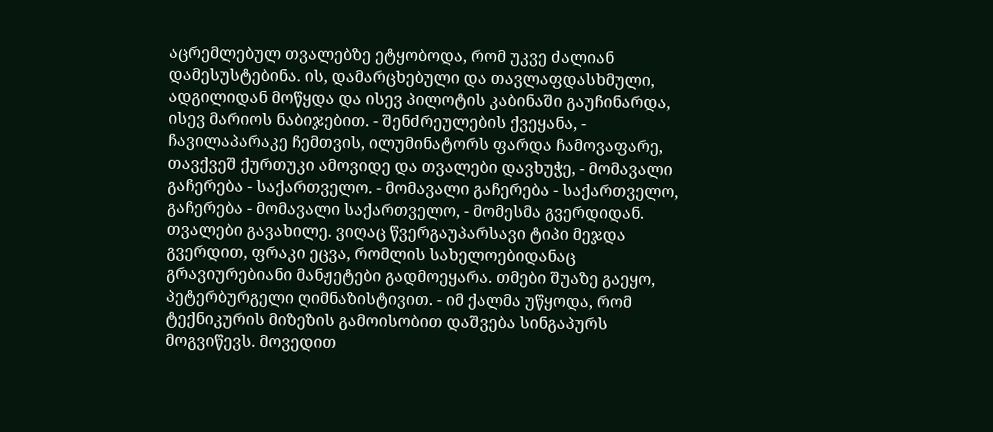აცრემლებულ თვალებზე ეტყობოდა, რომ უკვე ძალიან დამესუსტებინა. ის, დამარცხებული და თავლაფდასხმული, ადგილიდან მოწყდა და ისევ პილოტის კაბინაში გაუჩინარდა, ისევ მარიოს ნაბიჯებით. - შენძრეულების ქვეყანა, - ჩავილაპარაკე ჩემთვის, ილუმინატორს ფარდა ჩამოვაფარე, თავქვეშ ქურთუკი ამოვიდე და თვალები დავხუჭე, - მომავალი გაჩერება - საქართველო. - მომავალი გაჩერება - საქართველო, გაჩერება - მომავალი საქართველო, - მომესმა გვერდიდან. თვალები გავახილე. ვიღაც წვერგაუპარსავი ტიპი მეჯდა გვერდით, ფრაკი ეცვა, რომლის სახელოებიდანაც გრავიურებიანი მანჟეტები გადმოეყარა. თმები შუაზე გაეყო, პეტერბურგელი ღიმნაზისტივით. - იმ ქალმა უწყოდა, რომ ტექნიკურის მიზეზის გამოისობით დაშვება სინგაპურს მოგვიწევს. მოვედით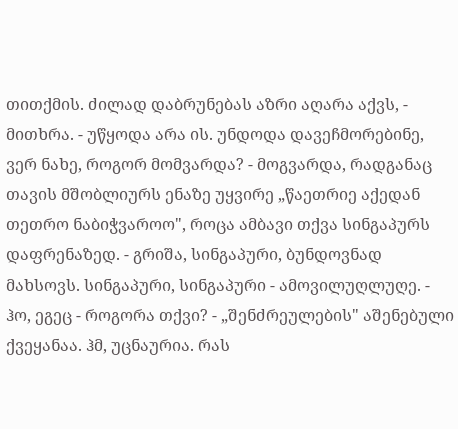თითქმის. ძილად დაბრუნებას აზრი აღარა აქვს, - მითხრა. - უწყოდა არა ის. უნდოდა დავეჩმორებინე, ვერ ნახე, როგორ მომვარდა? - მოგვარდა, რადგანაც თავის მშობლიურს ენაზე უყვირე „წაეთრიე აქედან თეთრო ნაბიჭვაროო", როცა ამბავი თქვა სინგაპურს დაფრენაზედ. - გრიშა, სინგაპური, ბუნდოვნად მახსოვს. სინგაპური, სინგაპური - ამოვილუღლუღე. - ჰო, ეგეც - როგორა თქვი? - „შენძრეულების" აშენებული ქვეყანაა. ჰმ, უცნაურია. რას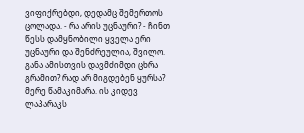ვიფიქრებდი, დედამც შემერთოს ცოლადა. - რა არის უცნაური? - ჩინთ წესს დამყნობილი ყველა ერი უცნაური და შენძრეულია, შვილო. განა ამისთვის დავმძიმდი ცხრა გრამით? რად არ მიგდებენ ყურსა? მერე წამაკიმარა. ის კიდევ ლაპარაკს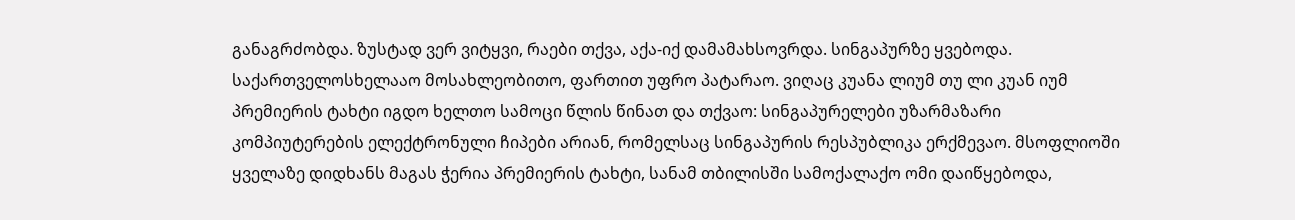განაგრძობდა. ზუსტად ვერ ვიტყვი, რაები თქვა, აქა-იქ დამამახსოვრდა. სინგაპურზე ყვებოდა. საქართველოსხელააო მოსახლეობითო, ფართით უფრო პატარაო. ვიღაც კუანა ლიუმ თუ ლი კუან იუმ პრემიერის ტახტი იგდო ხელთო სამოცი წლის წინათ და თქვაო: სინგაპურელები უზარმაზარი კომპიუტერების ელექტრონული ჩიპები არიან, რომელსაც სინგაპურის რესპუბლიკა ერქმევაო. მსოფლიოში ყველაზე დიდხანს მაგას ჭერია პრემიერის ტახტი, სანამ თბილისში სამოქალაქო ომი დაიწყებოდა,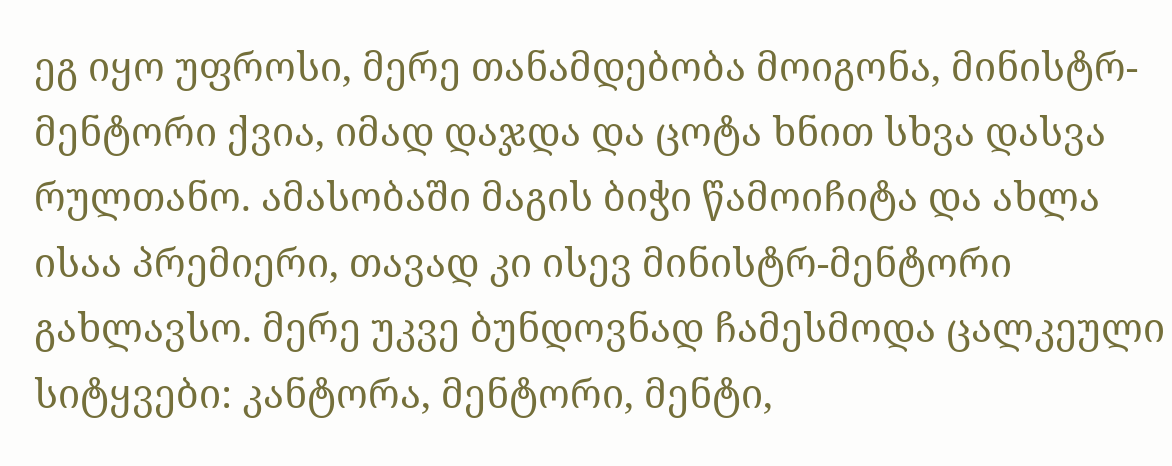ეგ იყო უფროსი, მერე თანამდებობა მოიგონა, მინისტრ-მენტორი ქვია, იმად დაჯდა და ცოტა ხნით სხვა დასვა რულთანო. ამასობაში მაგის ბიჭი წამოიჩიტა და ახლა ისაა პრემიერი, თავად კი ისევ მინისტრ-მენტორი გახლავსო. მერე უკვე ბუნდოვნად ჩამესმოდა ცალკეული სიტყვები: კანტორა, მენტორი, მენტი,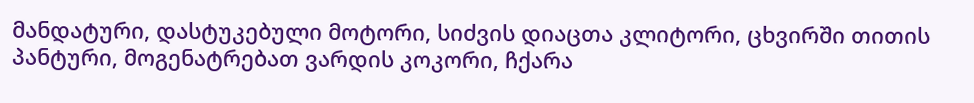მანდატური, დასტუკებული მოტორი, სიძვის დიაცთა კლიტორი, ცხვირში თითის პანტური, მოგენატრებათ ვარდის კოკორი, ჩქარა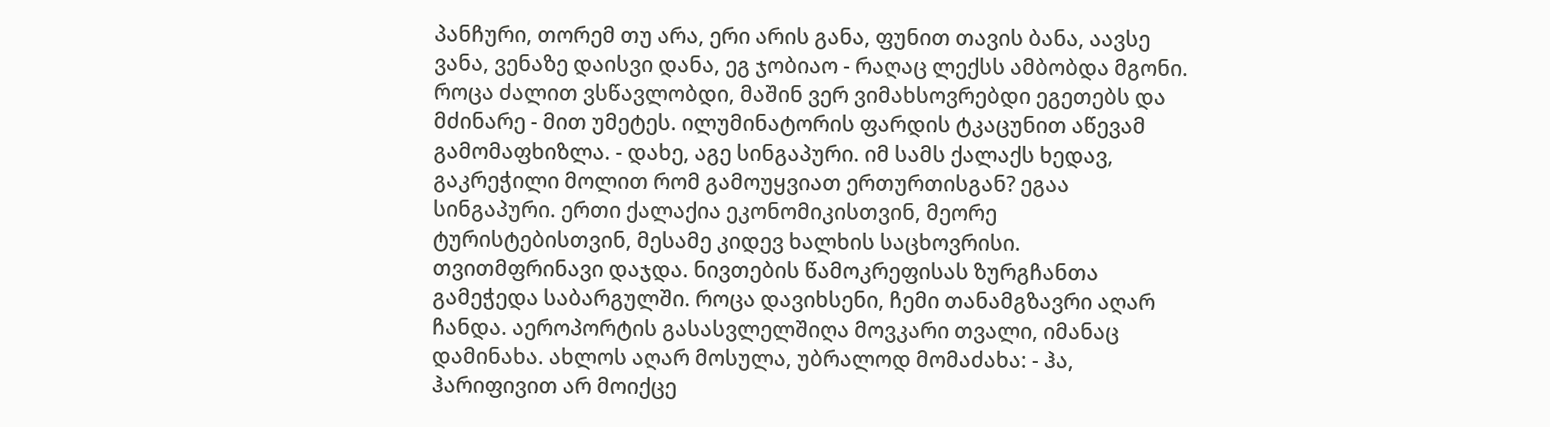პანჩური, თორემ თუ არა, ერი არის განა, ფუნით თავის ბანა, აავსე ვანა, ვენაზე დაისვი დანა, ეგ ჯობიაო - რაღაც ლექსს ამბობდა მგონი. როცა ძალით ვსწავლობდი, მაშინ ვერ ვიმახსოვრებდი ეგეთებს და მძინარე - მით უმეტეს. ილუმინატორის ფარდის ტკაცუნით აწევამ გამომაფხიზლა. - დახე, აგე სინგაპური. იმ სამს ქალაქს ხედავ, გაკრეჭილი მოლით რომ გამოუყვიათ ერთურთისგან? ეგაა სინგაპური. ერთი ქალაქია ეკონომიკისთვინ, მეორე ტურისტებისთვინ, მესამე კიდევ ხალხის საცხოვრისი. თვითმფრინავი დაჯდა. ნივთების წამოკრეფისას ზურგჩანთა გამეჭედა საბარგულში. როცა დავიხსენი, ჩემი თანამგზავრი აღარ ჩანდა. აეროპორტის გასასვლელშიღა მოვკარი თვალი, იმანაც დამინახა. ახლოს აღარ მოსულა, უბრალოდ მომაძახა: - ჰა, ჰარიფივით არ მოიქცე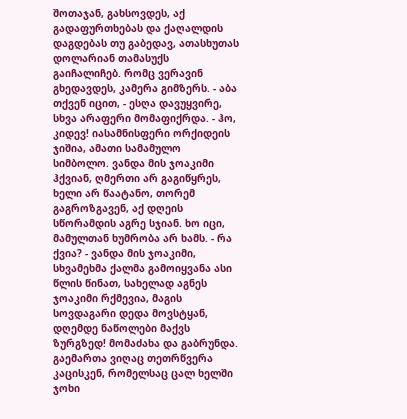შოთაჯან, გახსოვდეს, აქ გადაფურთხებას და ქაღალდის დაგდებას თუ გაბედავ, ათასხუთას დოლარიან თამასუქს გაიჩალიჩებ. რომც ვერავინ გხედავდეს, კამერა გიმზერს. - აბა თქვენ იცით, - ესღა დავუყვირე, სხვა არაფერი მომაფიქრდა. - ჰო, კიდევ! იასამნისფერი ორქიდეის ჯიშია, ამათი სამამულო სიმბოლო. ვანდა მის ჯოაკიმი ჰქვიან, ღმერთი არ გაგიწყრეს, ხელი არ წაატანო, თორემ გაგროზგავენ, აქ დღეის სწორამდის აგრე სჯიან. ხო იცი, მამულთან ხუმრობა არ ხამს. - რა ქვია? - ვანდა მის ჯოაკიმი, სხვამეხმა ქალმა გამოიყვანა ასი წლის წინათ, სახელად აგნეს ჯოაკიმი რქმევია, მაგის სოვდაგარი დედა მოვსტყან, დღემდე ნაწოლები მაქვს ზურგზედ! მომაძახა და გაბრუნდა. გაემართა ვიღაც თეთრწვერა კაცისკენ, რომელსაც ცალ ხელში ჯოხი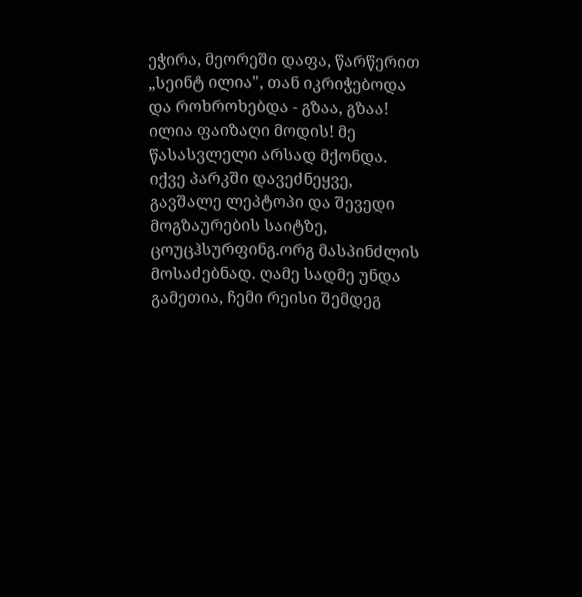ეჭირა, მეორეში დაფა, წარწერით „სეინტ ილია", თან იკრიჭებოდა და როხროხებდა - გზაა, გზაა! ილია ფაიზაღი მოდის! მე წასასვლელი არსად მქონდა. იქვე პარკში დავეძნეყვე, გავშალე ლეპტოპი და შევედი მოგზაურების საიტზე, ცოუცჰსურფინგ.ორგ მასპინძლის მოსაძებნად. ღამე სადმე უნდა გამეთია, ჩემი რეისი შემდეგ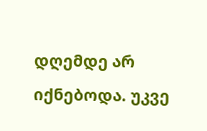დღემდე არ იქნებოდა. უკვე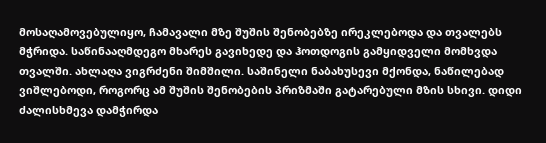მოსაღამოვებულიყო, ჩამავალი მზე შუშის შენობებზე ირეკლებოდა და თვალებს მჭრიდა. საწინააღმდეგო მხარეს გავიხედე და ჰოთდოგის გამყიდველი მომხვდა თვალში. ახლაღა ვიგრძენი შიმშილი. საშინელი ნაბახუსევი მქონდა, ნაწილებად ვიშლებოდი, როგორც ამ შუშის შენობების პრიზმაში გატარებული მზის სხივი. დიდი ძალისხმევა დამჭირდა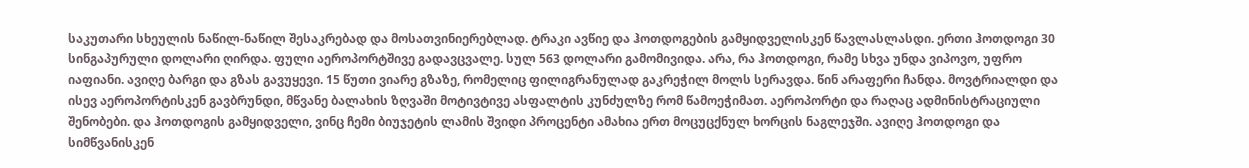საკუთარი სხეულის ნაწილ-ნაწილ შესაკრებად და მოსათვინიერებლად. ტრაკი ავწიე და ჰოთდოგების გამყიდველისკენ წავლასლასდი. ერთი ჰოთდოგი 30 სინგაპურული დოლარი ღირდა. ფული აეროპორტშივე გადავცვალე. სულ 563 დოლარი გამომივიდა. არა, რა ჰოთდოგი, რამე სხვა უნდა ვიპოვო, უფრო იაფიანი. ავიღე ბარგი და გზას გავუყევი. 15 წუთი ვიარე გზაზე, რომელიც ფილიგრანულად გაკრეჭილ მოლს სერავდა. წინ არაფერი ჩანდა. მოვტრიალდი და ისევ აეროპორტისკენ გავბრუნდი, მწვანე ბალახის ზღვაში მოტივტივე ასფალტის კუნძულზე რომ წამოეჭიმათ. აეროპორტი და რაღაც ადმინისტრაციული შენობები. და ჰოთდოგის გამყიდველი, ვინც ჩემი ბიუჯეტის ლამის შვიდი პროცენტი ამახია ერთ მოცუცქნულ ხორცის ნაგლეჯში. ავიღე ჰოთდოგი და სიმწვანისკენ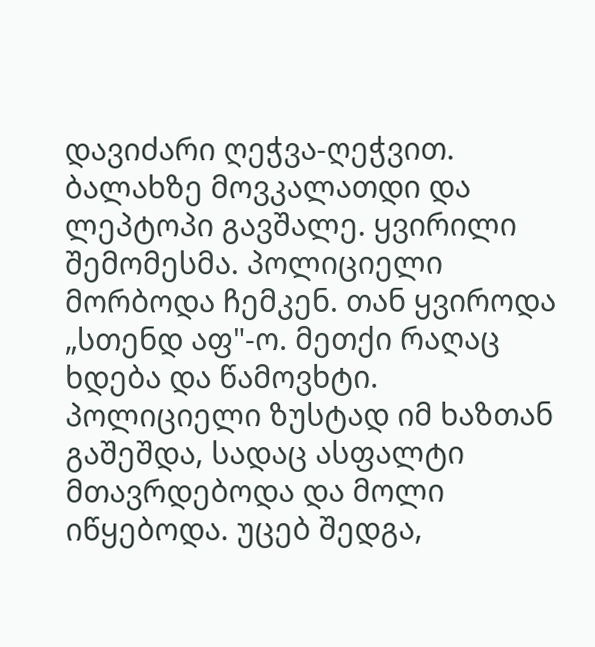დავიძარი ღეჭვა-ღეჭვით. ბალახზე მოვკალათდი და ლეპტოპი გავშალე. ყვირილი შემომესმა. პოლიციელი მორბოდა ჩემკენ. თან ყვიროდა „სთენდ აფ"-ო. მეთქი რაღაც ხდება და წამოვხტი. პოლიციელი ზუსტად იმ ხაზთან გაშეშდა, სადაც ასფალტი მთავრდებოდა და მოლი იწყებოდა. უცებ შედგა,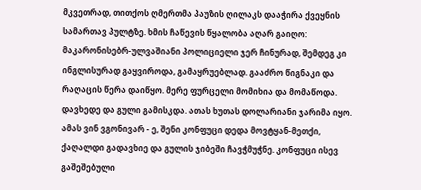მკვეთრად, თითქოს ღმერთმა პაუზის ღილაკს დააჭირა ქვეყნის სამართავ პულტზე. ხმის ჩაწევის წყალობა აღარ გაიღო: მაკარონისებრ-ულვაშიანი პოლიციელი ჯერ ჩინურად, შემდეგ კი ინგლისურად გაყვიროდა, გამაყრუებლად. გააძრო წიგნაკი და რაღაცის წერა დაიწყო. მერე ფურცელი მომიხია და მომაწოდა. დავხედე და გული გამისკდა. ათას ხუთას დოლარიანი ჯარიმა იყო. ამას ვინ ვგონივარ - ე, შენი კონფუცი დედა მოვტყან-მეთქი, ქაღალდი გადავხიე და გულის ჯიბეში ჩავჭმუჭნე. კონფუცი ისევ გაშეშებული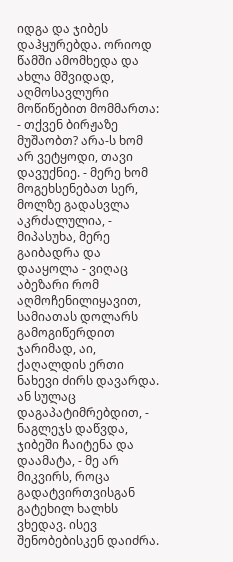იდგა და ჯიბეს დაჰყურებდა. ორიოდ წამში ამომხედა და ახლა მშვიდად, აღმოსავლური მოწიწებით მომმართა: - თქვენ ბირჟაზე მუშაობთ? არა-ს ხომ არ ვეტყოდი, თავი დავუქნიე. - მერე ხომ მოგეხსენებათ სერ, მოლზე გადასვლა აკრძალულია, - მიპასუხა, მერე გაიბადრა და დააყოლა - ვიღაც აბეზარი რომ აღმოჩენილიყავით, სამიათას დოლარს გამოგიწერდით ჯარიმად, აი, ქაღალდის ერთი ნახევი ძირს დავარდა. ან სულაც დაგაპატიმრებდით, - ნაგლეჯს დაწვდა, ჯიბეში ჩაიტენა და დაამატა, - მე არ მიკვირს, როცა გადატვირთვისგან გატეხილ ხალხს ვხედავ. ისევ შენობებისკენ დაიძრა.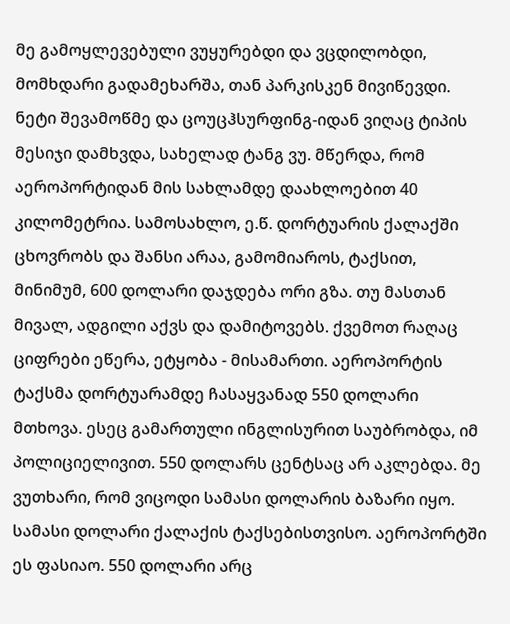მე გამოყლევებული ვუყურებდი და ვცდილობდი, მომხდარი გადამეხარშა, თან პარკისკენ მივიწევდი. ნეტი შევამოწმე და ცოუცჰსურფინგ-იდან ვიღაც ტიპის მესიჯი დამხვდა, სახელად ტანგ ვუ. მწერდა, რომ აეროპორტიდან მის სახლამდე დაახლოებით 40 კილომეტრია. სამოსახლო, ე.წ. დორტუარის ქალაქში ცხოვრობს და შანსი არაა, გამომიაროს, ტაქსით, მინიმუმ, 600 დოლარი დაჯდება ორი გზა. თუ მასთან მივალ, ადგილი აქვს და დამიტოვებს. ქვემოთ რაღაც ციფრები ეწერა, ეტყობა - მისამართი. აეროპორტის ტაქსმა დორტუარამდე ჩასაყვანად 550 დოლარი მთხოვა. ესეც გამართული ინგლისურით საუბრობდა, იმ პოლიციელივით. 550 დოლარს ცენტსაც არ აკლებდა. მე ვუთხარი, რომ ვიცოდი სამასი დოლარის ბაზარი იყო. სამასი დოლარი ქალაქის ტაქსებისთვისო. აეროპორტში ეს ფასიაო. 550 დოლარი არც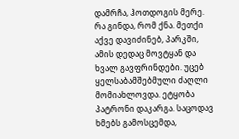დამრჩა, ჰოთდოგის მერე. რა გინდა, რომ ქნა. მეთქი აქვე დავიძინებ, პარკში, ამის დედაც მოვტყან და ხვალ გავფრინდები. უცებ ყელსაბამშებმული ძაღლი მომიახლოვდა. ეტყობა პატრონი დაკარგა. საცოდავ ხმებს გამოსცემდა,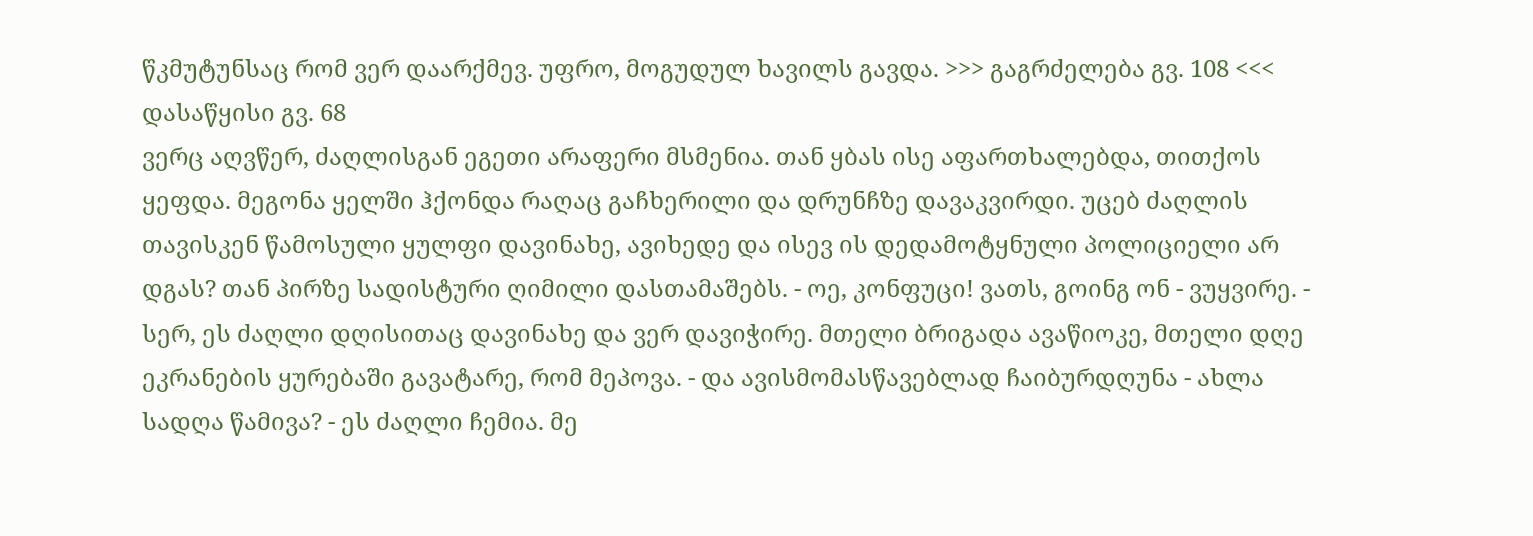წკმუტუნსაც რომ ვერ დაარქმევ. უფრო, მოგუდულ ხავილს გავდა. >>> გაგრძელება გვ. 108 <<< დასაწყისი გვ. 68
ვერც აღვწერ, ძაღლისგან ეგეთი არაფერი მსმენია. თან ყბას ისე აფართხალებდა, თითქოს ყეფდა. მეგონა ყელში ჰქონდა რაღაც გაჩხერილი და დრუნჩზე დავაკვირდი. უცებ ძაღლის თავისკენ წამოსული ყულფი დავინახე, ავიხედე და ისევ ის დედამოტყნული პოლიციელი არ დგას? თან პირზე სადისტური ღიმილი დასთამაშებს. - ოე, კონფუცი! ვათს, გოინგ ონ - ვუყვირე. - სერ, ეს ძაღლი დღისითაც დავინახე და ვერ დავიჭირე. მთელი ბრიგადა ავაწიოკე, მთელი დღე ეკრანების ყურებაში გავატარე, რომ მეპოვა. - და ავისმომასწავებლად ჩაიბურდღუნა - ახლა სადღა წამივა? - ეს ძაღლი ჩემია. მე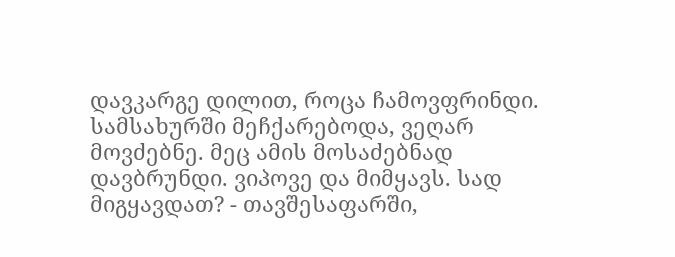დავკარგე დილით, როცა ჩამოვფრინდი. სამსახურში მეჩქარებოდა, ვეღარ მოვძებნე. მეც ამის მოსაძებნად დავბრუნდი. ვიპოვე და მიმყავს. სად მიგყავდათ? - თავშესაფარში,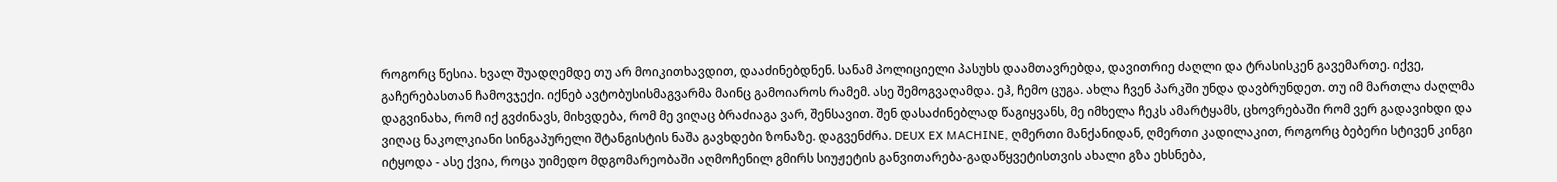როგორც წესია. ხვალ შუადღემდე თუ არ მოიკითხავდით, დააძინებდნენ. სანამ პოლიციელი პასუხს დაამთავრებდა, დავითრიე ძაღლი და ტრასისკენ გავემართე. იქვე, გაჩერებასთან ჩამოვჯექი. იქნებ ავტობუსისმაგვარმა მაინც გამოიაროს რამემ. ასე შემოგვაღამდა. ეჰ, ჩემო ცუგა. ახლა ჩვენ პარკში უნდა დავბრუნდეთ. თუ იმ მართლა ძაღლმა დაგვინახა, რომ იქ გვძინავს, მიხვდება, რომ მე ვიღაც ბრაძიაგა ვარ, შენსავით. შენ დასაძინებლად წაგიყვანს, მე იმხელა ჩეკს ამარტყამს, ცხოვრებაში რომ ვერ გადავიხდი და ვიღაც ნაკოლკიანი სინგაპურელი შტანგისტის ნაშა გავხდები ზონაზე. დაგვენძრა. DEUX EX MACHINE, ღმერთი მანქანიდან, ღმერთი კადილაკით, როგორც ბებერი სტივენ კინგი იტყოდა - ასე ქვია, როცა უიმედო მდგომარეობაში აღმოჩენილ გმირს სიუჟეტის განვითარება-გადაწყვეტისთვის ახალი გზა ეხსნება,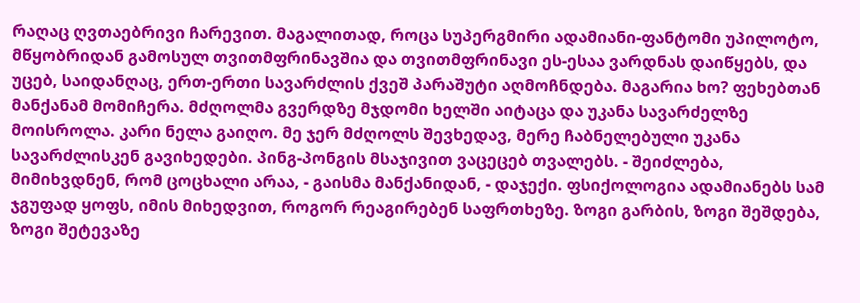რაღაც ღვთაებრივი ჩარევით. მაგალითად, როცა სუპერგმირი ადამიანი-ფანტომი უპილოტო, მწყობრიდან გამოსულ თვითმფრინავშია და თვითმფრინავი ეს-ესაა ვარდნას დაიწყებს, და უცებ, საიდანღაც, ერთ-ერთი სავარძლის ქვეშ პარაშუტი აღმოჩნდება. მაგარია ხო? ფეხებთან მანქანამ მომიჩერა. მძღოლმა გვერდზე მჯდომი ხელში აიტაცა და უკანა სავარძელზე მოისროლა. კარი ნელა გაიღო. მე ჯერ მძღოლს შევხედავ, მერე ჩაბნელებული უკანა სავარძლისკენ გავიხედები. პინგ-პონგის მსაჯივით ვაცეცებ თვალებს. - შეიძლება, მიმიხვდნენ, რომ ცოცხალი არაა, - გაისმა მანქანიდან, - დაჯექი. ფსიქოლოგია ადამიანებს სამ ჯგუფად ყოფს, იმის მიხედვით, როგორ რეაგირებენ საფრთხეზე. ზოგი გარბის, ზოგი შეშდება, ზოგი შეტევაზე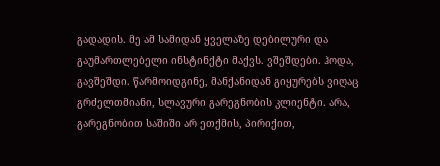გადადის. მე ამ სამიდან ყველაზე დებილური და გაუმართლებელი ინსტინქტი მაქვს. ვშეშდები. ჰოდა, გავშეშდი. წარმოიდგინე, მანქანიდან გიყურებს ვიღაც გრძელთმიანი, სლავური გარეგნობის კლიენტი. არა, გარეგნობით საშიში არ ეთქმის, პირიქით,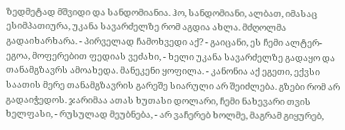ზედმეტად მშვიდი და სანდომიანია. ჰო, სანდომიანი, ალბათ, იმასაც ესიმპათიურა, უკანა სავარძელზე რომ აგდია ახლა. მძღოლმა გადაიხარხარა. - პირველად ჩამოხვედი აქ? - გაიცანი, ეს ჩემი ალტერ-ეგოა, მოფერებით ფედიას ვეძახი, - ხელი უკანა სავარძელზე გადაყო და თანამგზავრს ამოახედა. მანეკენი ყოფილა. - კანონია აქ ეგეთი, ექვსი საათის მერე თანამგზავრის გარეშე სიარული არ შეიძლება. გზები რომ არ გადაიჭედოს. ჯარიმაა ათას ხუთასი დოლარი, ჩემი ნახევარი თვის ხელფასი, - რუსულად მეუბნება, - არ ვაჩერებ ხოლმე, მაგრამ გიყურებ,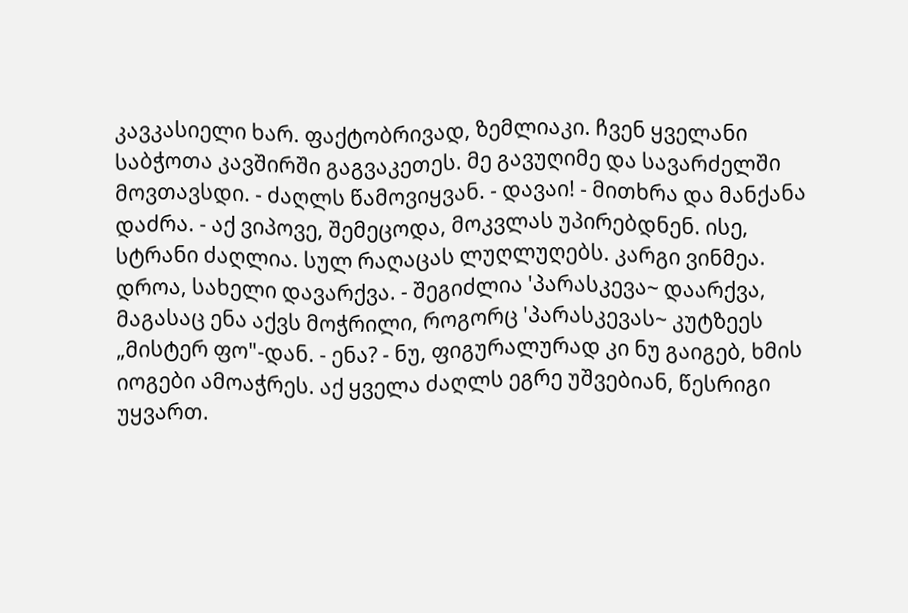კავკასიელი ხარ. ფაქტობრივად, ზემლიაკი. ჩვენ ყველანი საბჭოთა კავშირში გაგვაკეთეს. მე გავუღიმე და სავარძელში მოვთავსდი. - ძაღლს წამოვიყვან. - დავაი! - მითხრა და მანქანა დაძრა. - აქ ვიპოვე, შემეცოდა, მოკვლას უპირებდნენ. ისე, სტრანი ძაღლია. სულ რაღაცას ლუღლუღებს. კარგი ვინმეა. დროა, სახელი დავარქვა. - შეგიძლია 'პარასკევა~ დაარქვა, მაგასაც ენა აქვს მოჭრილი, როგორც 'პარასკევას~ კუტზეეს „მისტერ ფო"-დან. - ენა? - ნუ, ფიგურალურად კი ნუ გაიგებ, ხმის იოგები ამოაჭრეს. აქ ყველა ძაღლს ეგრე უშვებიან, წესრიგი უყვართ.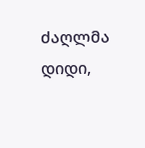ძაღლმა დიდი,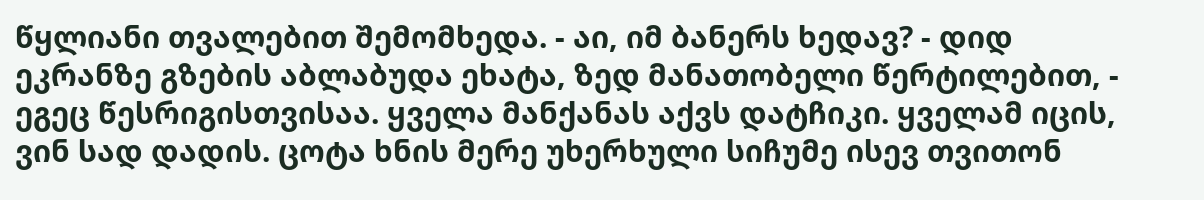წყლიანი თვალებით შემომხედა. - აი, იმ ბანერს ხედავ? - დიდ ეკრანზე გზების აბლაბუდა ეხატა, ზედ მანათობელი წერტილებით, - ეგეც წესრიგისთვისაა. ყველა მანქანას აქვს დატჩიკი. ყველამ იცის, ვინ სად დადის. ცოტა ხნის მერე უხერხული სიჩუმე ისევ თვითონ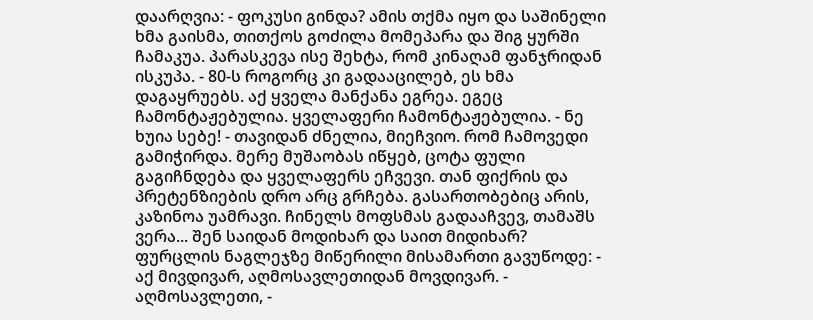დაარღვია: - ფოკუსი გინდა? ამის თქმა იყო და საშინელი ხმა გაისმა, თითქოს გოძილა მომეპარა და შიგ ყურში ჩამაკუა. პარასკევა ისე შეხტა, რომ კინაღამ ფანჯრიდან ისკუპა. - 80-ს როგორც კი გადააცილებ, ეს ხმა დაგაყრუებს. აქ ყველა მანქანა ეგრეა. ეგეც ჩამონტაჟებულია. ყველაფერი ჩამონტაჟებულია. - ნე ხუია სებე! - თავიდან ძნელია, მიეჩვიო. რომ ჩამოვედი გამიჭირდა. მერე მუშაობას იწყებ, ცოტა ფული გაგიჩნდება და ყველაფერს ეჩვევი. თან ფიქრის და პრეტენზიების დრო არც გრჩება. გასართობებიც არის, კაზინოა უამრავი. ჩინელს მოფსმას გადააჩვევ, თამაშს ვერა... შენ საიდან მოდიხარ და საით მიდიხარ? ფურცლის ნაგლეჯზე მიწერილი მისამართი გავუწოდე: - აქ მივდივარ, აღმოსავლეთიდან მოვდივარ. - აღმოსავლეთი, -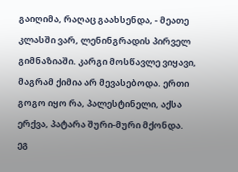გაიღიმა, რაღაც გაახსენდა, - მეათე კლასში ვარ, ლენინგრადის პირველ გიმნაზიაში. კარგი მოსწავლე ვიყავი, მაგრამ ქიმია არ მევასებოდა. ერთი გოგო იყო რა, პალესტინელი, აქსა ერქვა, პატარა შური-მური მქონდა. ეგ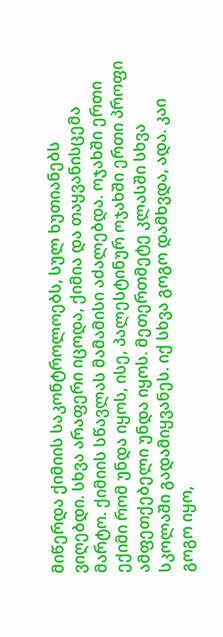მიწერდა ქიმიის საკონტროლოებს, სულ ხუთიანებს ვიღებდი. სხვა არაფერი იცოდა, ქიმია და თაყვანისცემა მარტო. ქიმიის სწავლას მამამისი აძალებდა. ოჯახში ერთი ექიმი რომ უნდა იყოს, ისე, პალესტინურ ოჯახში ერთი პროფი ამფეთქებელი უნდა იყოს. მეთერთმეტე კლასში სხვა სკოლაში გადამიყვანეს. იქ სხვა გოგო დამხვდა, ადა. კაი გოგო იყო,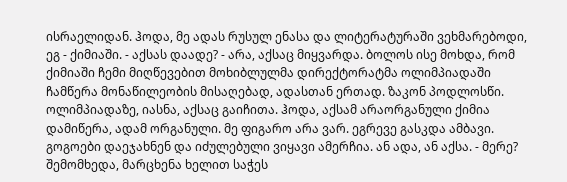ისრაელიდან. ჰოდა, მე ადას რუსულ ენასა და ლიტერატურაში ვეხმარებოდი, ეგ - ქიმიაში. - აქსას დაადე? - არა, აქსაც მიყვარდა. ბოლოს ისე მოხდა, რომ ქიმიაში ჩემი მიღწევებით მოხიბლულმა დირექტორატმა ოლიმპიადაში ჩამწერა მონაწილეობის მისაღებად, ადასთან ერთად. ზაკონ პოდლოსწი. ოლიმპიადაზე, იასნა, აქსაც გაიჩითა. ჰოდა, აქსამ არაორგანული ქიმია დამიწერა, ადამ ორგანული. მე ფიგარო არა ვარ. ეგრევე გასკდა ამბავი. გოგოები დაეჯახნენ და იძულებული ვიყავი ამერჩია. ან ადა, ან აქსა. - მერე? შემომხედა, მარცხენა ხელით საჭეს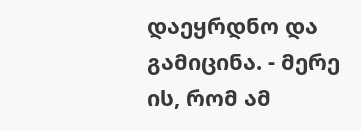დაეყრდნო და გამიცინა. - მერე ის, რომ ამ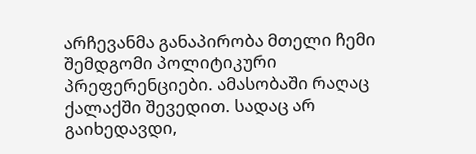არჩევანმა განაპირობა მთელი ჩემი შემდგომი პოლიტიკური პრეფერენციები. ამასობაში რაღაც ქალაქში შევედით. სადაც არ გაიხედავდი,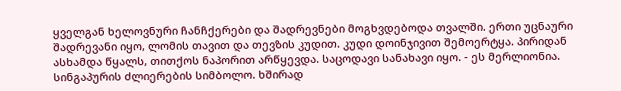ყველგან ხელოვნური ჩანჩქერები და შადრევნები მოგხვდებოდა თვალში. ერთი უცნაური შადრევანი იყო, ლომის თავით და თევზის კუდით. კუდი დოინჯივით შემოერტყა. პირიდან ასხამდა წყალს, თითქოს ნაპორით არწყევდა. საცოდავი სანახავი იყო. - ეს მერლიონია. სინგაპურის ძლიერების სიმბოლო. ხშირად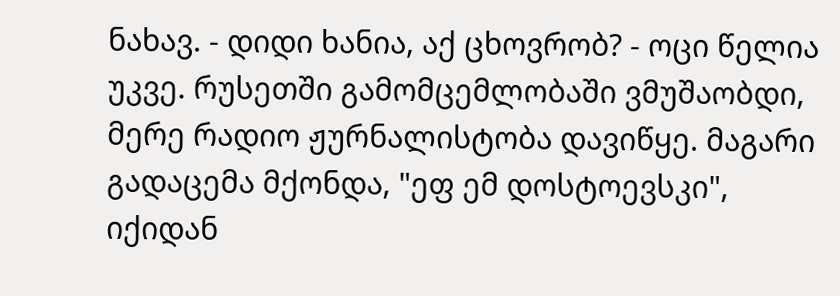ნახავ. - დიდი ხანია, აქ ცხოვრობ? - ოცი წელია უკვე. რუსეთში გამომცემლობაში ვმუშაობდი, მერე რადიო ჟურნალისტობა დავიწყე. მაგარი გადაცემა მქონდა, "ეფ ემ დოსტოევსკი", იქიდან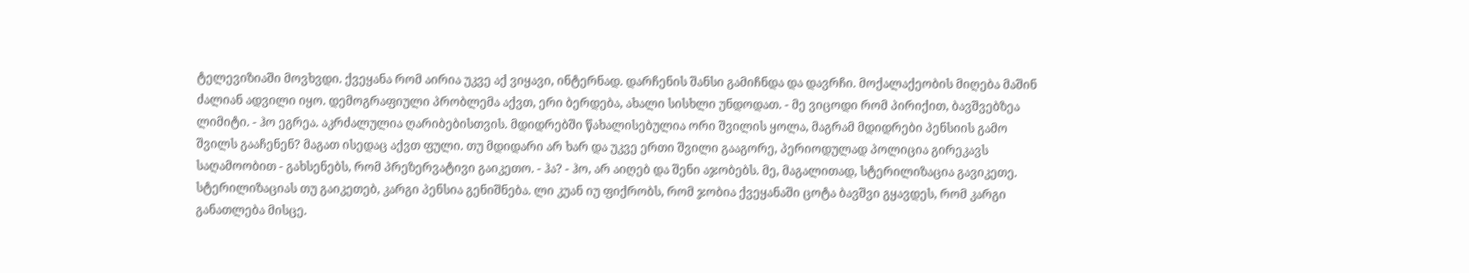ტელევიზიაში მოვხვდი. ქვეყანა რომ აირია უკვე აქ ვიყავი, ინტერნად. დარჩენის შანსი გამიჩნდა და დავრჩი. მოქალაქეობის მიღება მაშინ ძალიან ადვილი იყო. დემოგრაფიული პრობლემა აქვთ, ერი ბერდება, ახალი სისხლი უნდოდათ. - მე ვიცოდი რომ პირიქით, ბავშვებზეა ლიმიტი. - ჰო ეგრეა. აკრძალულია ღარიბებისთვის. მდიდრებში წახალისებულია ორი შვილის ყოლა, მაგრამ მდიდრები პენსიის გამო შვილს გააჩენენ? მაგათ ისედაც აქვთ ფული. თუ მდიდარი არ ხარ და უკვე ერთი შვილი გააგორე, პერიოდულად პოლიცია გირეკავს საღამოობით - გახსენებს, რომ პრეზერვატივი გაიკეთო. - ჰა? - ჰო, არ აიღებ და შენი აჯობებს. მე, მაგალითად, სტერილიზაცია გავიკეთე. სტერილიზაციას თუ გაიკეთებ, კარგი პენსია გენიშნება. ლი კუან იუ ფიქრობს, რომ ჯობია ქვეყანაში ცოტა ბავშვი გყავდეს, რომ კარგი განათლება მისცე.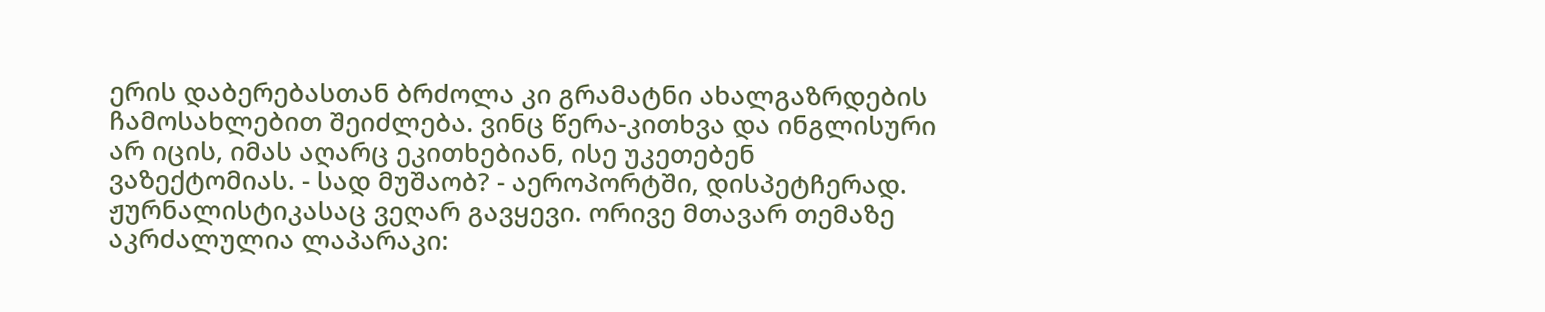ერის დაბერებასთან ბრძოლა კი გრამატნი ახალგაზრდების ჩამოსახლებით შეიძლება. ვინც წერა-კითხვა და ინგლისური არ იცის, იმას აღარც ეკითხებიან, ისე უკეთებენ ვაზექტომიას. - სად მუშაობ? - აეროპორტში, დისპეტჩერად. ჟურნალისტიკასაც ვეღარ გავყევი. ორივე მთავარ თემაზე აკრძალულია ლაპარაკი: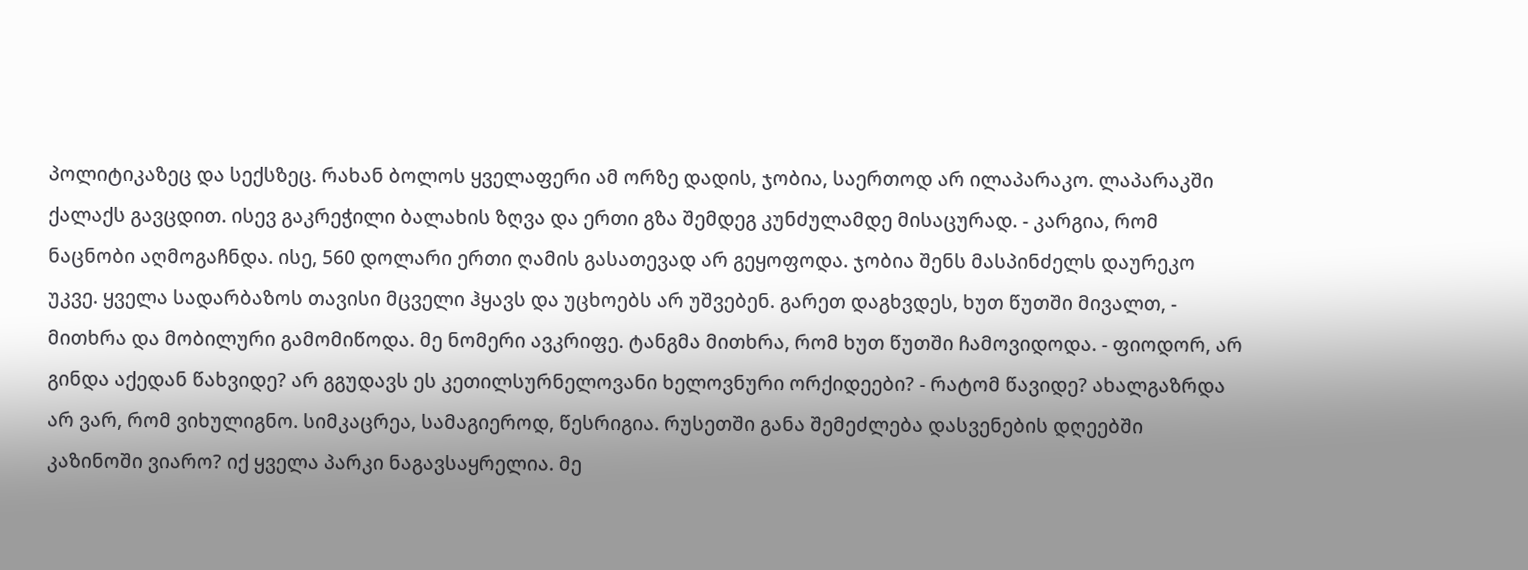პოლიტიკაზეც და სექსზეც. რახან ბოლოს ყველაფერი ამ ორზე დადის, ჯობია, საერთოდ არ ილაპარაკო. ლაპარაკში ქალაქს გავცდით. ისევ გაკრეჭილი ბალახის ზღვა და ერთი გზა შემდეგ კუნძულამდე მისაცურად. - კარგია, რომ ნაცნობი აღმოგაჩნდა. ისე, 560 დოლარი ერთი ღამის გასათევად არ გეყოფოდა. ჯობია შენს მასპინძელს დაურეკო უკვე. ყველა სადარბაზოს თავისი მცველი ჰყავს და უცხოებს არ უშვებენ. გარეთ დაგხვდეს, ხუთ წუთში მივალთ, - მითხრა და მობილური გამომიწოდა. მე ნომერი ავკრიფე. ტანგმა მითხრა, რომ ხუთ წუთში ჩამოვიდოდა. - ფიოდორ, არ გინდა აქედან წახვიდე? არ გგუდავს ეს კეთილსურნელოვანი ხელოვნური ორქიდეები? - რატომ წავიდე? ახალგაზრდა არ ვარ, რომ ვიხულიგნო. სიმკაცრეა, სამაგიეროდ, წესრიგია. რუსეთში განა შემეძლება დასვენების დღეებში კაზინოში ვიარო? იქ ყველა პარკი ნაგავსაყრელია. მე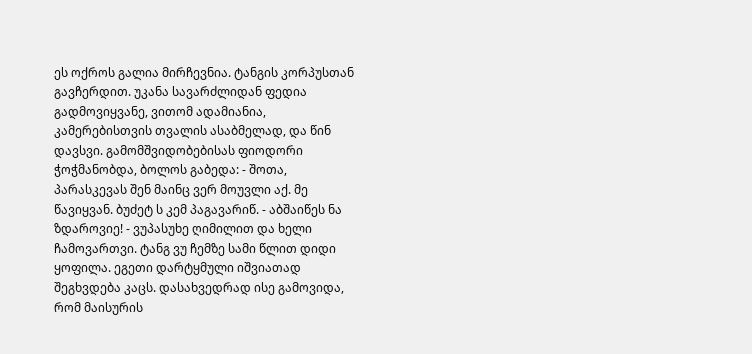ეს ოქროს გალია მირჩევნია. ტანგის კორპუსთან გავჩერდით. უკანა სავარძლიდან ფედია გადმოვიყვანე, ვითომ ადამიანია, კამერებისთვის თვალის ასაბმელად, და წინ დავსვი. გამომშვიდობებისას ფიოდორი ჭოჭმანობდა, ბოლოს გაბედა: - შოთა, პარასკევას შენ მაინც ვერ მოუვლი აქ. მე წავიყვან. ბუძეტ ს კემ პაგავარიწ. - აბშაიწეს ნა ზდაროვიე! - ვუპასუხე ღიმილით და ხელი ჩამოვართვი. ტანგ ვუ ჩემზე სამი წლით დიდი ყოფილა. ეგეთი დარტყმული იშვიათად შეგხვდება კაცს. დასახვედრად ისე გამოვიდა, რომ მაისურის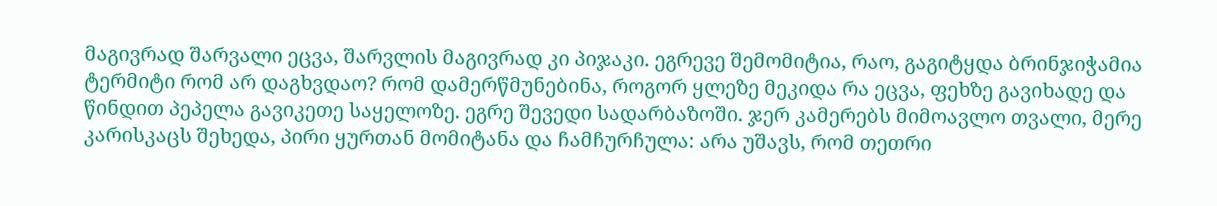მაგივრად შარვალი ეცვა, შარვლის მაგივრად კი პიჯაკი. ეგრევე შემომიტია, რაო, გაგიტყდა ბრინჯიჭამია ტერმიტი რომ არ დაგხვდაო? რომ დამერწმუნებინა, როგორ ყლეზე მეკიდა რა ეცვა, ფეხზე გავიხადე და წინდით პეპელა გავიკეთე საყელოზე. ეგრე შევედი სადარბაზოში. ჯერ კამერებს მიმოავლო თვალი, მერე კარისკაცს შეხედა, პირი ყურთან მომიტანა და ჩამჩურჩულა: არა უშავს, რომ თეთრი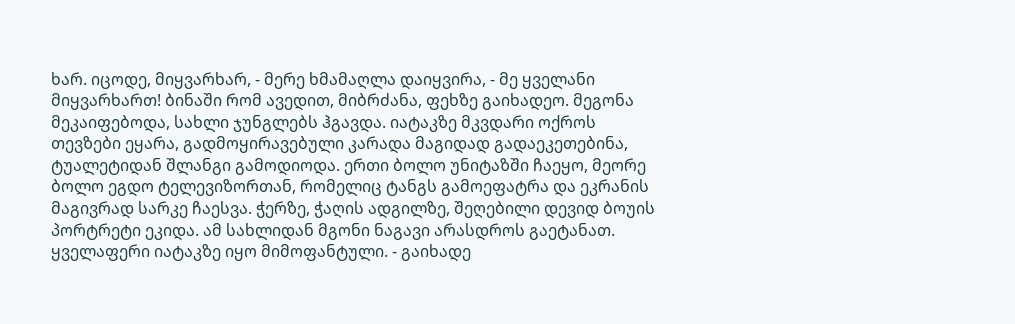ხარ. იცოდე, მიყვარხარ, - მერე ხმამაღლა დაიყვირა, - მე ყველანი მიყვარხართ! ბინაში რომ ავედით, მიბრძანა, ფეხზე გაიხადეო. მეგონა მეკაიფებოდა, სახლი ჯუნგლებს ჰგავდა. იატაკზე მკვდარი ოქროს თევზები ეყარა, გადმოყირავებული კარადა მაგიდად გადაეკეთებინა, ტუალეტიდან შლანგი გამოდიოდა. ერთი ბოლო უნიტაზში ჩაეყო, მეორე ბოლო ეგდო ტელევიზორთან, რომელიც ტანგს გამოეფატრა და ეკრანის მაგივრად სარკე ჩაესვა. ჭერზე, ჭაღის ადგილზე, შეღებილი დევიდ ბოუის პორტრეტი ეკიდა. ამ სახლიდან მგონი ნაგავი არასდროს გაეტანათ. ყველაფერი იატაკზე იყო მიმოფანტული. - გაიხადე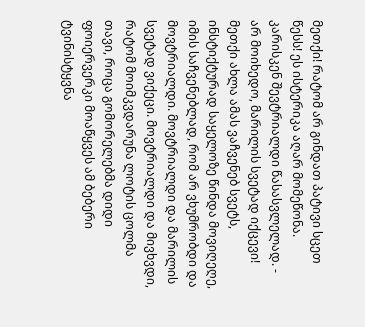მეთქი! რატომ არ გინდათ პატივი სცეთ წესს! ეს ისტერიკა აღარ მომეწონა. კარისკენ შევტრიალდი წასასვლელად. - არ მოიხედო, მარილის სვეტად იქცევი! მეთქი ახლა ამას ვაჩვენებ სვეტს, ინსტიქტურად საყელოზე წინდა მოვიღეღე, იმის საჩვენებლად, რომ არ ვხუმრობდი და მოვტრიალდი. მოვტრიალდი და მარილის სვეტად ვიქეცი. მოვტრიალდი და მივხვდი, რატომ მოიმკვდარუნა ლოტის ცოლმა თავი, როცა გომორელებმა დიდი ფოიერვერკი მოაწყვეს ამ ბებერი ტვინისტყვნა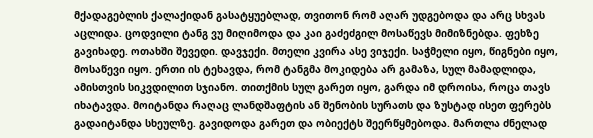მქადაგებლის ქალაქიდან გასატყუებლად, თვითონ რომ აღარ უდგებოდა და არც სხვას აცლიდა. ცოდვილი ტანგ ვუ მიღიმოდა და კაი გაძეძგილ მოსაწევს მიმიზნებდა. ფეხზე გავიხადე. ოთახში შევედი. დავჯექი. მთელი კვირა ასე ვიჯექი. საჭმელი იყო, წიგნები იყო, მოსაწევი იყო. ერთი ის ტეხავდა, რომ ტანგმა მოკიდება არ გამაზა, სულ მამადლიდა, ამისთვის სიკვდილით სჯიანო. თითქმის სულ გარეთ იყო, გარდა იმ დროისა, როცა თავს იხატავდა. მოიტანდა რაღაც ლანდშაფტის ან შენობის სურათს და ზუსტად ისეთ ფერებს გადაიტანდა სხეულზე. გავიდოდა გარეთ და ობიექტს შეერწყმებოდა. მართლა ძნელად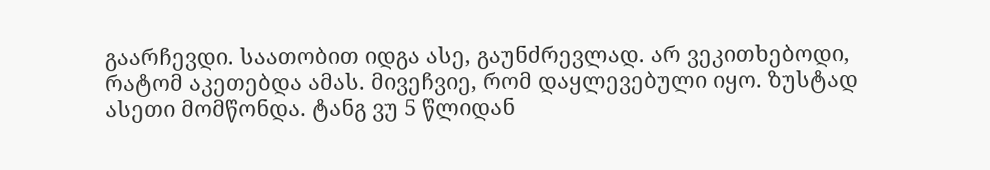გაარჩევდი. საათობით იდგა ასე, გაუნძრევლად. არ ვეკითხებოდი, რატომ აკეთებდა ამას. მივეჩვიე, რომ დაყლევებული იყო. ზუსტად ასეთი მომწონდა. ტანგ ვუ 5 წლიდან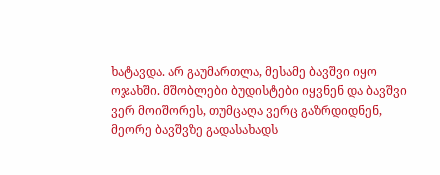ხატავდა. არ გაუმართლა, მესამე ბავშვი იყო ოჯახში. მშობლები ბუდისტები იყვნენ და ბავშვი ვერ მოიშორეს, თუმცაღა ვერც გაზრდიდნენ, მეორე ბავშვზე გადასახადს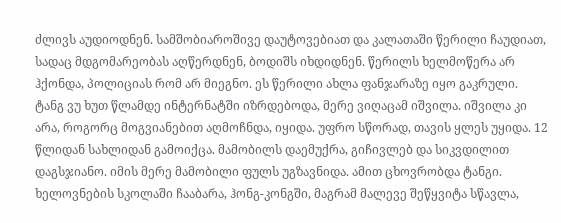ძლივს აუდიოდნენ. სამშობიაროშივე დაუტოვებიათ და კალათაში წერილი ჩაუდიათ, სადაც მდგომარეობას აღწერდნენ, ბოდიშს იხდიდნენ. წერილს ხელმოწერა არ ჰქონდა, პოლიციას რომ არ მიეგნო. ეს წერილი ახლა ფანჯარაზე იყო გაკრული. ტანგ ვუ ხუთ წლამდე ინტერნატში იზრდებოდა, მერე ვიღაცამ იშვილა. იშვილა კი არა, როგორც მოგვიანებით აღმოჩნდა, იყიდა. უფრო სწორად, თავის ყლეს უყიდა. 12 წლიდან სახლიდან გამოიქცა. მამობილს დაემუქრა, გიჩივლებ და სიკვდილით დაგსჯიანო. იმის მერე მამობილი ფულს უგზავნიდა. ამით ცხოვრობდა ტანგი. ხელოვნების სკოლაში ჩააბარა, ჰონგ-კონგში, მაგრამ მალევე შეწყვიტა სწავლა,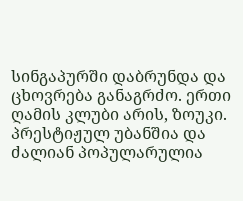სინგაპურში დაბრუნდა და ცხოვრება განაგრძო. ერთი ღამის კლუბი არის, ზოუკი. პრესტიჟულ უბანშია და ძალიან პოპულარულია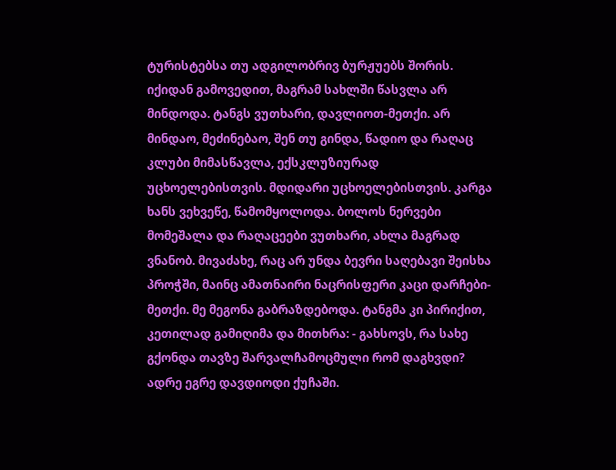ტურისტებსა თუ ადგილობრივ ბურჟუებს შორის. იქიდან გამოვედით, მაგრამ სახლში წასვლა არ მინდოდა. ტანგს ვუთხარი, დავლიოთ-მეთქი. არ მინდაო, მეძინებაო, შენ თუ გინდა, წადიო და რაღაც კლუბი მიმასწავლა, ექსკლუზიურად უცხოელებისთვის. მდიდარი უცხოელებისთვის. კარგა ხანს ვეხვეწე, წამომყოლოდა. ბოლოს ნერვები მომეშალა და რაღაცეები ვუთხარი, ახლა მაგრად ვნანობ. მივაძახე, რაც არ უნდა ბევრი საღებავი შეისხა პროჭში, მაინც ამათნაირი ნაცრისფერი კაცი დარჩები-მეთქი. მე მეგონა გაბრაზდებოდა. ტანგმა კი პირიქით, კეთილად გამიღიმა და მითხრა: - გახსოვს, რა სახე გქონდა თავზე შარვალჩამოცმული რომ დაგხვდი? ადრე ეგრე დავდიოდი ქუჩაში.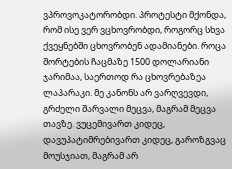ვპროვოკატორობდი. პროტესტი მქონდა, რომ ისე ვერ ვცხოვრობდი, როგორც სხვა ქვეყნებში ცხოვრობენ ადამიანები. როცა შორტების ჩაცმაზე 1500 დოლარიანი ჯარიმაა, საერთოდ რა ცხოვრებაზეა ლაპარაკი. მე კანონს არ ვარღვევდი, გრძელი შარვალი მეცვა, მაგრამ მეცვა თავზე. ვუცემივართ კიდეც, დავუპატიმრებივართ კიდეც, გაროზგვაც მოუსჯიათ, მაგრამ არ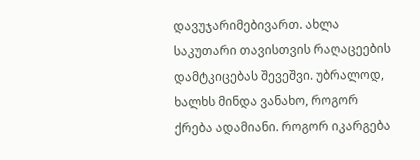დავუჯარიმებივართ. ახლა საკუთარი თავისთვის რაღაცეების დამტკიცებას შევეშვი. უბრალოდ, ხალხს მინდა ვანახო, როგორ ქრება ადამიანი. როგორ იკარგება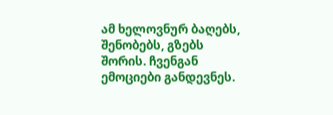ამ ხელოვნურ ბაღებს, შენობებს, გზებს შორის. ჩვენგან ემოციები განდევნეს.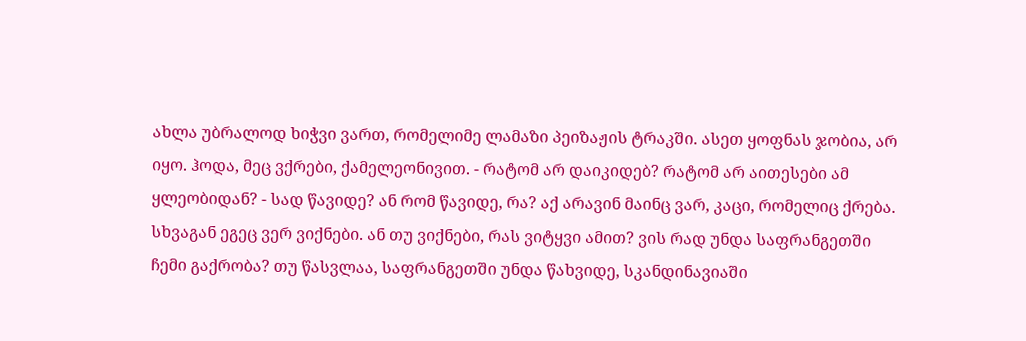ახლა უბრალოდ ხიჭვი ვართ, რომელიმე ლამაზი პეიზაჟის ტრაკში. ასეთ ყოფნას ჯობია, არ იყო. ჰოდა, მეც ვქრები, ქამელეონივით. - რატომ არ დაიკიდებ? რატომ არ აითესები ამ ყლეობიდან? - სად წავიდე? ან რომ წავიდე, რა? აქ არავინ მაინც ვარ, კაცი, რომელიც ქრება. სხვაგან ეგეც ვერ ვიქნები. ან თუ ვიქნები, რას ვიტყვი ამით? ვის რად უნდა საფრანგეთში ჩემი გაქრობა? თუ წასვლაა, საფრანგეთში უნდა წახვიდე, სკანდინავიაში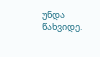უნდა წახვიდე.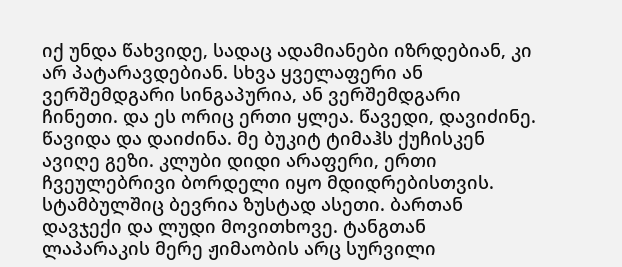იქ უნდა წახვიდე, სადაც ადამიანები იზრდებიან, კი არ პატარავდებიან. სხვა ყველაფერი ან ვერშემდგარი სინგაპურია, ან ვერშემდგარი ჩინეთი. და ეს ორიც ერთი ყლეა. წავედი, დავიძინე. წავიდა და დაიძინა. მე ბუკიტ ტიმაჰს ქუჩისკენ ავიღე გეზი. კლუბი დიდი არაფერი, ერთი ჩვეულებრივი ბორდელი იყო მდიდრებისთვის. სტამბულშიც ბევრია ზუსტად ასეთი. ბართან დავჯექი და ლუდი მოვითხოვე. ტანგთან ლაპარაკის მერე ჟიმაობის არც სურვილი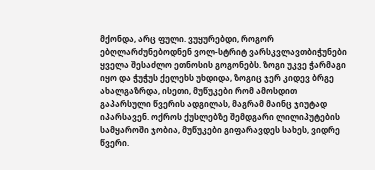მქონდა, არც ფული. ვუყურებდი, როგორ ებღლარძუნებოდნენ ვოლ-სტრიტ ვარსკვლავთბიჭუნები ყველა შესაძლო ეთნოსის გოგონებს. ზოგი უკვე ჭარმაგი იყო და ჭუჭუს ქელეხს უხდიდა, ზოგიც ჯერ კიდევ ბრგე ახალგაზრდა, ისეთი, მუწუკები რომ ამოსდით გაპარსული წვერის ადგილას, მაგრამ მაინც ჯიუტად იპარსავენ. ოქროს ქუსლებზე შემდგარი ლილიპუტების სამყაროში ჯობია, მუწუკები გიფარავდეს სახეს, ვიდრე წვერი.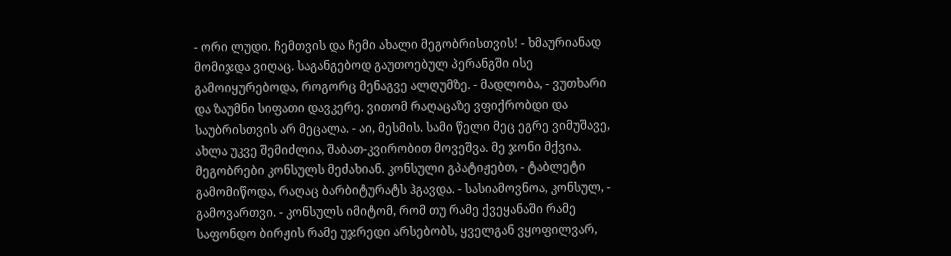- ორი ლუდი. ჩემთვის და ჩემი ახალი მეგობრისთვის! - ხმაურიანად მომიჯდა ვიღაც. საგანგებოდ გაუთოებულ პერანგში ისე გამოიყურებოდა, როგორც მენაგვე ალღუმზე. - მადლობა, - ვუთხარი და ზაუმნი სიფათი დავკერე. ვითომ რაღაცაზე ვფიქრობდი და საუბრისთვის არ მეცალა. - აი, მესმის. სამი წელი მეც ეგრე ვიმუშავე, ახლა უკვე შემიძლია, შაბათ-კვირობით მოვეშვა. მე ჯონი მქვია. მეგობრები კონსულს მეძახიან. კონსული გპატიჟებთ, - ტაბლეტი გამომიწოდა, რაღაც ბარბიტურატს ჰგავდა. - სასიამოვნოა, კონსულ, - გამოვართვი. - კონსულს იმიტომ, რომ თუ რამე ქვეყანაში რამე საფონდო ბირჟის რამე უჯრედი არსებობს, ყველგან ვყოფილვარ,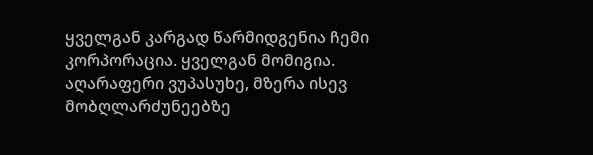ყველგან კარგად წარმიდგენია ჩემი კორპორაცია. ყველგან მომიგია. აღარაფერი ვუპასუხე, მზერა ისევ მობღლარძუნეებზე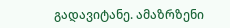გადავიტანე. ამაზრზენი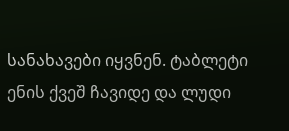სანახავები იყვნენ. ტაბლეტი ენის ქვეშ ჩავიდე და ლუდი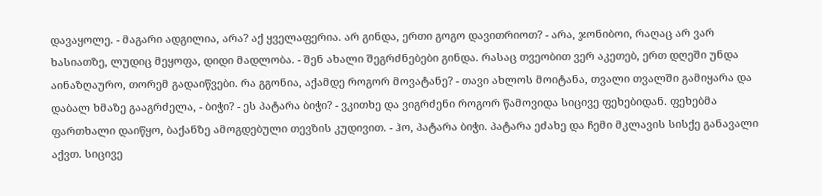დავაყოლე. - მაგარი ადგილია, არა? აქ ყველაფერია. არ გინდა, ერთი გოგო დავითრიოთ? - არა, ჯონიბოი, რაღაც არ ვარ ხასიათზე, ლუდიც მეყოფა, დიდი მადლობა. - შენ ახალი შეგრძნებები გინდა. რასაც თვეობით ვერ აკეთებ, ერთ დღეში უნდა აინაზღაურო, თორემ გადაიწვები. რა გგონია, აქამდე როგორ მოვატანე? - თავი ახლოს მოიტანა, თვალი თვალში გამიყარა და დაბალ ხმაზე გააგრძელა, - ბიჭი? - ეს პატარა ბიჭი? - ვკითხე და ვიგრძენი როგორ წამოვიდა სიცივე ფეხებიდან. ფეხებმა ფართხალი დაიწყო, ბაქანზე ამოგდებული თევზის კუდივით. - ჰო, პატარა ბიჭი. პატარა ეძახე და ჩემი მკლავის სისქე განავალი აქვთ. სიცივე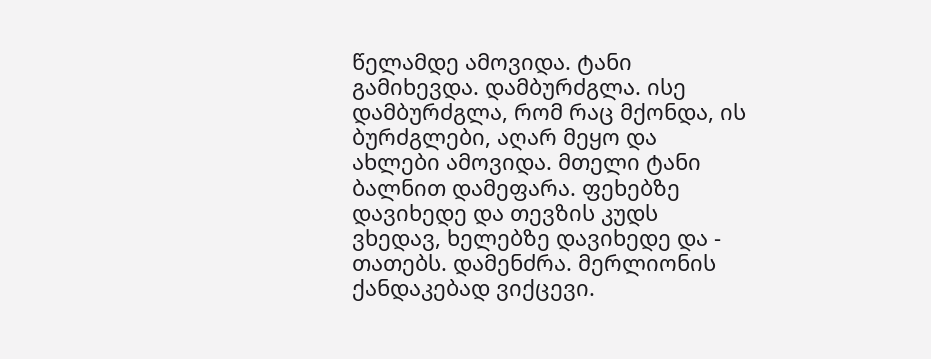წელამდე ამოვიდა. ტანი გამიხევდა. დამბურძგლა. ისე დამბურძგლა, რომ რაც მქონდა, ის ბურძგლები, აღარ მეყო და ახლები ამოვიდა. მთელი ტანი ბალნით დამეფარა. ფეხებზე დავიხედე და თევზის კუდს ვხედავ, ხელებზე დავიხედე და - თათებს. დამენძრა. მერლიონის ქანდაკებად ვიქცევი.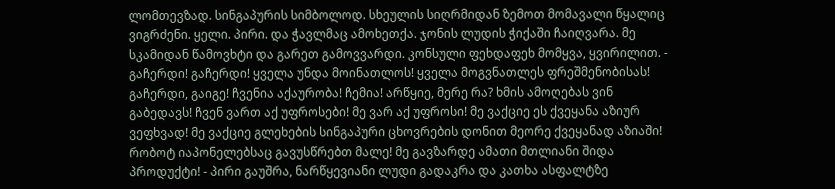ლომთევზად. სინგაპურის სიმბოლოდ. სხეულის სიღრმიდან ზემოთ მომავალი წყალიც ვიგრძენი. ყელი. პირი. და ჭავლმაც ამოხეთქა. ჯონის ლუდის ჭიქაში ჩაიღვარა. მე სკამიდან წამოვხტი და გარეთ გამოვვარდი. კონსული ფეხდაფეხ მომყვა, ყვირილით. - გაჩერდი! გაჩერდი! ყველა უნდა მოინათლოს! ყველა მოგვნათლეს ფრეშმენობისას! გაჩერდი, გაიგე! ჩვენია აქაურობა! ჩემია! არწყიე, მერე რა? ხმის ამოღებას ვინ გაბედავს! ჩვენ ვართ აქ უფროსები! მე ვარ აქ უფროსი! მე ვაქციე ეს ქვეყანა აზიურ ვეფხვად! მე ვაქციე გლეხების სინგაპური ცხოვრების დონით მეორე ქვეყანად აზიაში! რობოტ იაპონელებსაც გავუსწრებთ მალე! მე გავზარდე ამათი მთლიანი შიდა პროდუქტი! - პირი გაუშრა, ნარწყევიანი ლუდი გადაკრა და კათხა ასფალტზე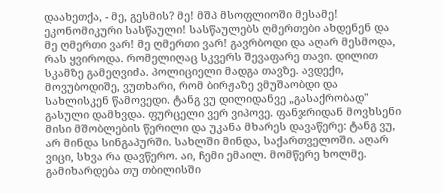დაახეთქა, - მე, გესმის? მე! მშპ მსოფლიოში მესამე! ეკონომიკური სასწაული! სასწაულებს ღმერთები ახდენენ და მე ღმერთი ვარ! მე ღმერთი ვარ! გავრბოდი და აღარ მესმოდა, რას ყვიროდა. რომელიღაც სკვერს შევაფარე თავი. დილით სკამზე გამეღვიძა. პოლიციელი მადგა თავზე. ავდექი, მოვუბოდიშე, ვუთხარი, რომ ბირჟაზე ვმუშაობდი და სახლისკენ წამოვედი. ტანგ ვუ დილიდანვე „გასაქრობად" გასული დამხვდა. ფურცელი ვერ ვიპოვე. ფანჯრიდან მოვხსენი მისი მშობლების წერილი და უკანა მხარეს დავაწერე: ტანგ ვუ, არ მინდა სინგაპურში. სახლში მინდა, საქართველოში. აღარ ვიცი, სხვა რა დავწერო. აი, ჩემი ემაილ. მომწერე ხოლმე. გამიხარდება თუ თბილისში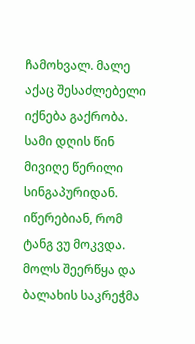ჩამოხვალ. მალე აქაც შესაძლებელი იქნება გაქრობა. სამი დღის წინ მივიღე წერილი სინგაპურიდან. იწერებიან, რომ ტანგ ვუ მოკვდა. მოლს შეერწყა და ბალახის საკრეჭმა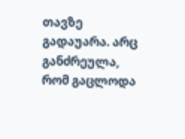თავზე გადაუარა. არც განძრეულა, რომ გაცლოდა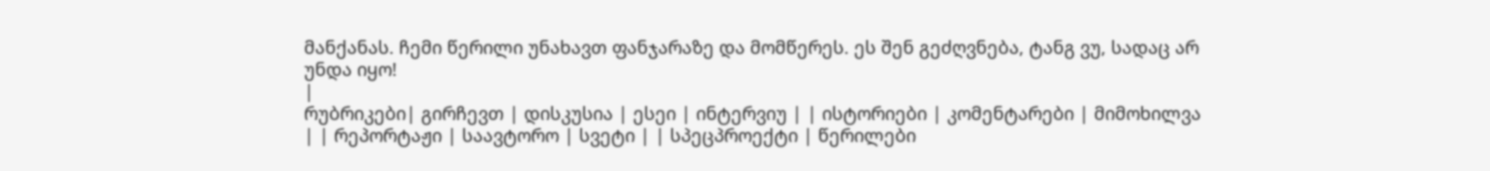მანქანას. ჩემი წერილი უნახავთ ფანჯარაზე და მომწერეს. ეს შენ გეძღვნება, ტანგ ვუ, სადაც არ უნდა იყო!
|
რუბრიკები| გირჩევთ | დისკუსია | ესეი | ინტერვიუ | | ისტორიები | კომენტარები | მიმოხილვა | | რეპორტაჟი | საავტორო | სვეტი | | სპეცპროექტი | წერილები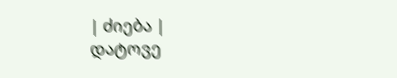| ძიება |
დატოვე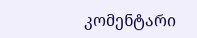კომენტარი